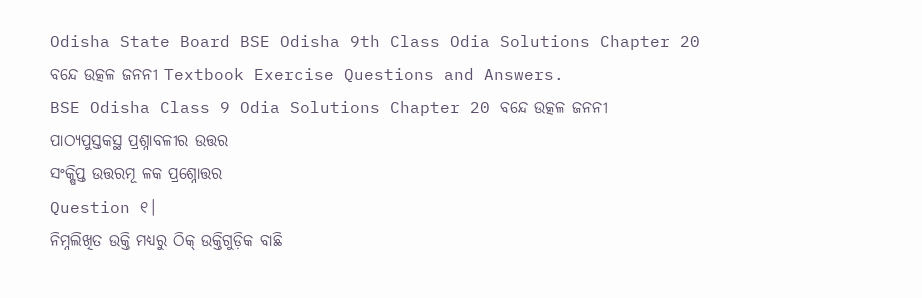Odisha State Board BSE Odisha 9th Class Odia Solutions Chapter 20 ବନ୍ଦେ ଉତ୍କଳ ଜନନୀ Textbook Exercise Questions and Answers.
BSE Odisha Class 9 Odia Solutions Chapter 20 ବନ୍ଦେ ଉତ୍କଳ ଜନନୀ
ପାଠ୍ୟପୁସ୍ତକସ୍ଥ ପ୍ରଶ୍ନାବଳୀର ଉତ୍ତର
ସଂକ୍ଷିପ୍ତ ଉତ୍ତରମୂ ଳକ ପ୍ରଶ୍ନୋତ୍ତର
Question ୧।
ନିମ୍ନଲିଖିତ ଉକ୍ତି ମଧ୍ୟରୁ ଠିକ୍ ଉକ୍ତିଗୁଡ଼ିକ ବାଛି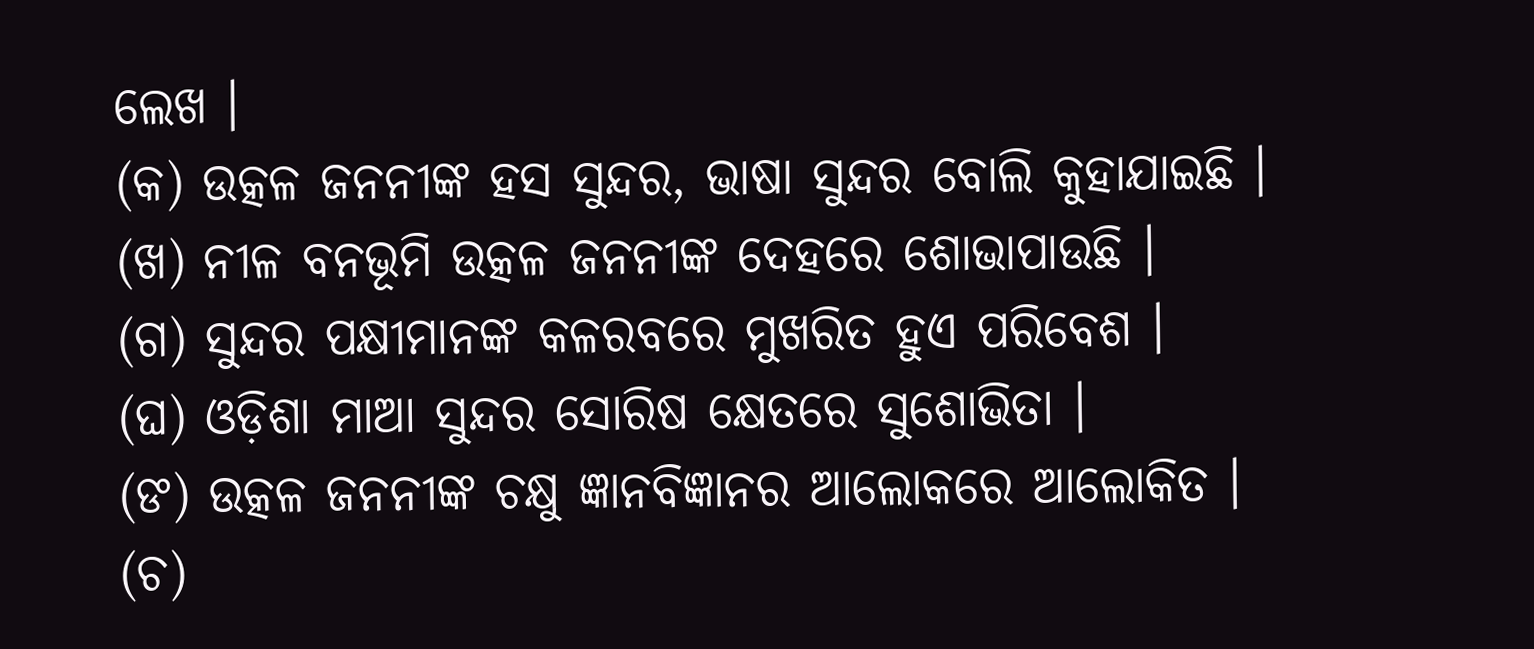ଲେଖ ।
(କ) ଉତ୍କଳ ଜନନୀଙ୍କ ହସ ସୁନ୍ଦର, ଭାଷା ସୁନ୍ଦର ବୋଲି କୁହାଯାଇଛି ।
(ଖ) ନୀଳ ବନଭୂମି ଉତ୍କଳ ଜନନୀଙ୍କ ଦେହରେ ଶୋଭାପାଉଛି ।
(ଗ) ସୁନ୍ଦର ପକ୍ଷୀମାନଙ୍କ କଳରବରେ ମୁଖରିତ ହୁଏ ପରିବେଶ ।
(ଘ) ଓଡ଼ିଶା ମାଆ ସୁନ୍ଦର ସୋରିଷ କ୍ଷେତରେ ସୁଶୋଭିତା ।
(ଙ) ଉତ୍କଳ ଜନନୀଙ୍କ ଚକ୍ଷୁ ଜ୍ଞାନବିଜ୍ଞାନର ଆଲୋକରେ ଆଲୋକିତ ।
(ଚ)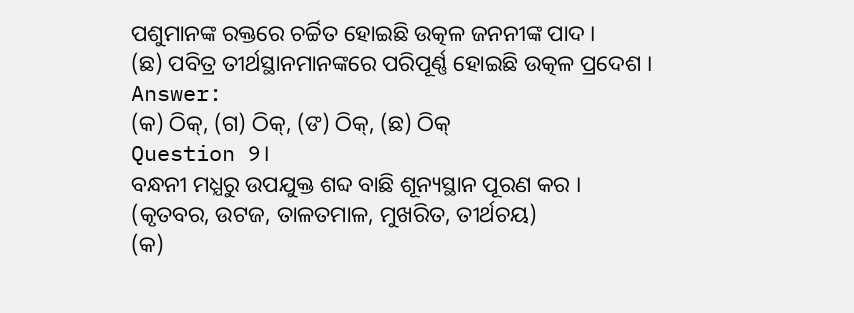ପଶୁମାନଙ୍କ ରକ୍ତରେ ଚର୍ଚ୍ଚିତ ହୋଇଛି ଉତ୍କଳ ଜନନୀଙ୍କ ପାଦ ।
(ଛ) ପବିତ୍ର ତୀର୍ଥସ୍ଥାନମାନଙ୍କରେ ପରିପୂର୍ଣ୍ଣ ହୋଇଛି ଉତ୍କଳ ପ୍ରଦେଶ ।
Answer:
(କ) ଠିକ୍, (ଗ) ଠିକ୍, (ଙ) ଠିକ୍, (ଛ) ଠିକ୍
Question ୨।
ବନ୍ଧନୀ ମଧ୍ଯରୁ ଉପଯୁକ୍ତ ଶବ୍ଦ ବାଛି ଶୂନ୍ୟସ୍ଥାନ ପୂରଣ କର ।
(କୃତବର, ଉଟଜ, ତାଳତମାଳ, ମୁଖରିତ, ତୀର୍ଥଚୟ)
(କ)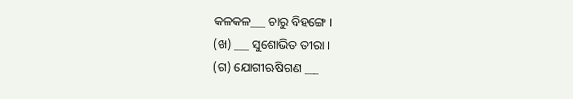କଳକଳ___ ଚାରୁ ବିହଙ୍ଗେ ।
(ଖ) ___ ସୁଶୋଭିତ ତୀରା ।
(ଗ) ଯୋଗୀଋଷିଗଣ ___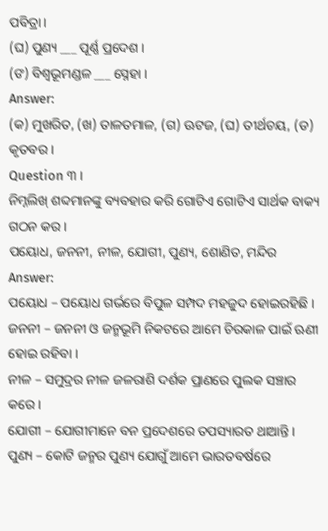ପବିତ୍ରା ।
(ଘ) ପୁଣ୍ୟ ___ ପୂର୍ଣ୍ଣ ପ୍ରଦେଶ ।
(ଙ) ବିଶ୍ବଭୂମଣ୍ଡଳ ___ ସ୍ନେହା ।
Answer:
(କ) ମୁଖରିତ, (ଖ) ତାଳତମାଳ, (ଗ) ଊଟଜ, (ଘ) ତୀର୍ଥଚୟ, (ଡ) କୃତବର ।
Question ୩ ।
ନିମ୍ନଲିଖ୍ ଶବ୍ଦମାନଙ୍କୁ ବ୍ୟବହାର କରି ଗୋଟିଏ ଗୋଟିଏ ସାର୍ଥକ ବାକ୍ୟ ଗଠନ କର ।
ପୟୋଧ, ଜନନୀ, ନୀଳ, ଯୋଗୀ, ପୁଣ୍ୟ, ଶୋଣିତ, ମନ୍ଦିର
Answer:
ପୟୋଧ – ପୟୋଧ ଗର୍ଭରେ ବିପୁଳ ସମ୍ପଦ ମହଜୁଦ ହୋଇରହିଛି ।
ଜନନୀ – ଜନନୀ ଓ ଜନ୍ମଭୂମି ନିକଟରେ ଆମେ ଚିରକାଳ ପାଇଁ ଋଣୀ ହୋଇ ରହିବା ।
ନୀଳ – ସମୁଦ୍ରର ନୀଳ ଜଳରାଶି ଦର୍ଶକ ପ୍ରାଣରେ ପୁଲକ ସଞ୍ଚାର କରେ ।
ଯୋଗୀ – ଯୋଗୀମାନେ ବନ ପ୍ରଦେଶରେ ତପସ୍ୟାରତ ଥାଆନ୍ତି ।
ପୁଣ୍ୟ – କୋଟି ଜନ୍ମର ପୁଣ୍ୟ ଯୋଗୁଁ ଆମେ ଭାରତବର୍ଷରେ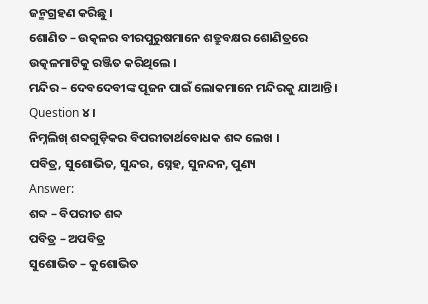ଜନ୍ମଗ୍ରହଣ କରିଛୁ ।
ଶୋଣିତ – ଉତ୍କଳର ବୀରପୁରୁଷମାନେ ଶତ୍ରୁବକ୍ଷର ଶୋଣିତ୍ରରେ ଉତ୍କଳମାଟିକୁ ରଞ୍ଜିତ କରିଥିଲେ ।
ମନ୍ଦିର – ଦେବଦେବୀଙ୍କ ପୂଜନ ପାଇଁ ଲୋକମାନେ ମନ୍ଦିରକୁ ଯାଆନ୍ତି ।
Question ୪।
ନିମ୍ନଲିଖ୍ ଶବ୍ଦଗୁଡ଼ିକର ବିପରୀତାର୍ଥବୋଧକ ଶବ୍ଦ ଲେଖ ।
ପବିତ୍ର, ସୁଶୋଭିତ, ସୁନ୍ଦର, ସ୍ନେହ, ସୁନନ୍ଦନ, ପୁଣ୍ୟ
Answer:
ଶବ୍ଦ – ବିପରୀତ ଶବ୍ଦ
ପବିତ୍ର – ଅପବିତ୍ର
ସୁଶୋଭିତ – କୁଶୋଭିତ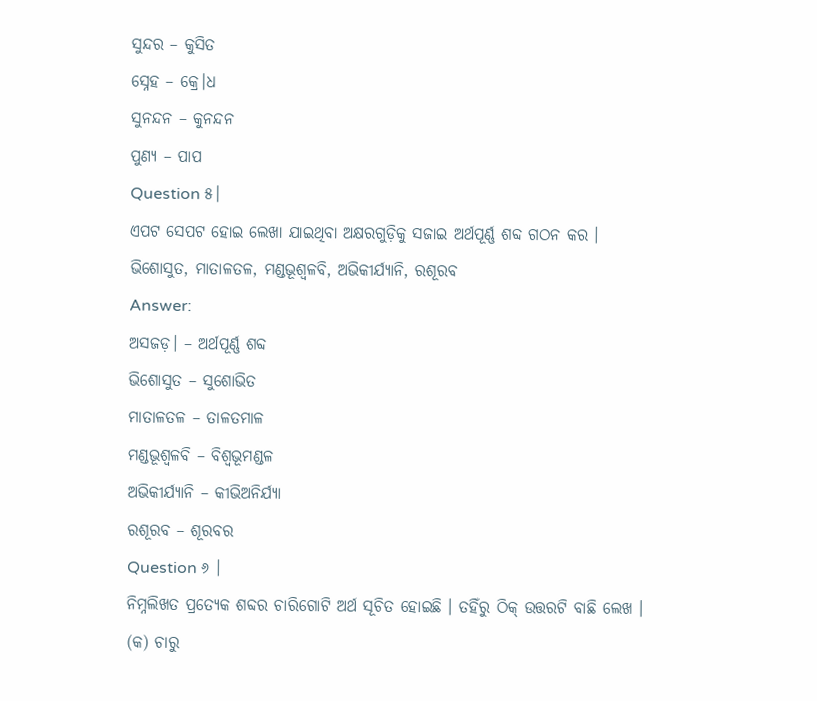ସୁନ୍ଦର – କୁସିତ
ସ୍ନେହ – କ୍ରେ।ଧ
ସୁନନ୍ଦନ – କୁନନ୍ଦନ
ପୁଣ୍ୟ – ପାପ
Question ୫।
ଏପଟ ସେପଟ ହୋଇ ଲେଖା ଯାଇଥିବା ଅକ୍ଷରଗୁଡ଼ିକୁ ସଜାଇ ଅର୍ଥପୂର୍ଣ୍ଣ ଶବ୍ଦ ଗଠନ କର ।
ଭିଶୋସୁତ, ମାତାଳତଳ, ମଣ୍ଡଭୂଶ୍ୱଳବି, ଅଭିକୀର୍ଯ୍ୟାନି, ରଶୂରବ
Answer:
ଅସଜଡ଼। – ଅର୍ଥପୂର୍ଣ୍ଣ ଶବ୍ଦ
ଭିଶୋସୁତ – ସୁଶୋଭିତ
ମାତାଳତଳ – ତାଳତମାଳ
ମଣ୍ଡଭୂଶ୍ୱଳବି – ବିଶ୍ୱଭୂମଣ୍ଡଳ
ଅଭିକୀର୍ଯ୍ୟାନି – କୀଭିଅନିର୍ଯ୍ୟା
ରଶୂରବ – ଶୂରବର
Question ୬ ।
ନିମ୍ନଲିଖତ ପ୍ରତ୍ୟେକ ଶବ୍ଦର ଚାରିଗୋଟି ଅର୍ଥ ସୂଚିତ ହୋଇଛି । ତହିଁରୁ ଠିକ୍ ଉତ୍ତରଟି ବାଛି ଲେଖ ।
(କ) ଚାରୁ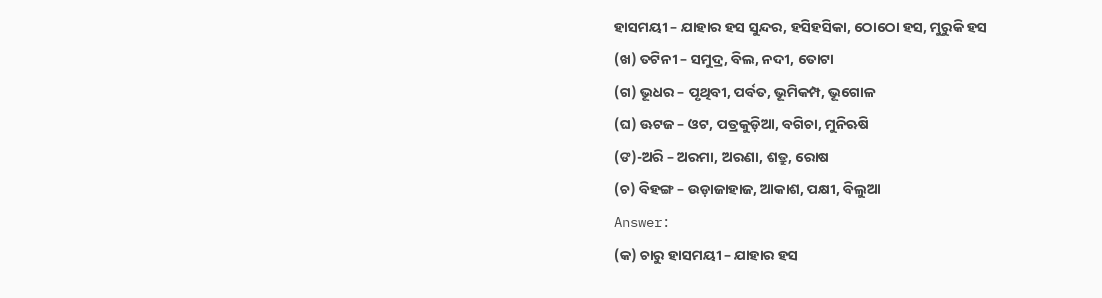ହାସମୟୀ – ଯାହାର ହସ ସୁନ୍ଦର, ହସିହସିକା, ଠୋଠୋ ହସ, ମୁରୁକି ହସ
(ଖ) ତଟିନୀ – ସମୁଦ୍ର, ବିଲ, ନଦୀ, ତୋଟା
(ଗ) ଭୂଧର – ପୃଥିବୀ, ପର୍ବତ, ଭୂମିକମ୍ପ, ଭୂଗୋଳ
(ଘ) ଊଟଜ – ଓଟ, ପତ୍ରକୁଡ଼ିଆ, ବଗିଚା, ମୁନିଋଷି
(ଙ)-ଅରି – ଅରମା, ଅରଣା, ଶତ୍ରୁ, ରୋଷ
(ଚ) ବିହଙ୍ଗ – ଉଡ଼ାଜାହାଜ, ଆକାଶ, ପକ୍ଷୀ, ବିଲୁଆ
Answer:
(କ) ଚାରୁ ହାସମୟୀ – ଯାହାର ହସ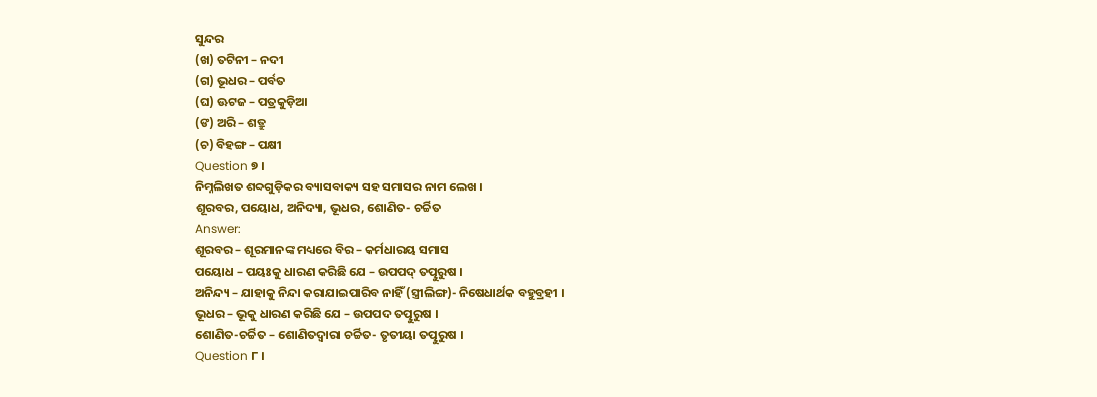ସୁନ୍ଦର
(ଖ) ତଟିନୀ – ନଦୀ
(ଗ) ଭୂଧର – ପର୍ବତ
(ଘ) ଊଟଜ – ପତ୍ରକୁଡ଼ିଆ
(ଙ) ଅରି – ଶତ୍ରୁ
(ଚ) ବିହଙ୍ଗ – ପକ୍ଷୀ
Question ୭ ।
ନିମ୍ନଲିଖତ ଶବ୍ଦଗୁଡ଼ିକର ବ୍ୟାସବାକ୍ୟ ସହ ସମାସର ନାମ ଲେଖ ।
ଶୂରବର, ପୟୋଧ, ଅନିଦ୍ୟା, ଭୂଧର, ଶୋଣିତ- ଚର୍ଚ୍ଚିତ
Answer:
ଶୂରବର – ଶୂରମାନଙ୍କ ମଧ୍ୟରେ ବିର – କର୍ମଧାରୟ ସମାସ
ପୟୋଧ – ପୟଃକୁ ଧାରଣ କରିଛି ଯେ – ଉପପଦ୍ ତତ୍ପୁରୁଷ ।
ଅନିନ୍ଦ୍ୟ – ଯାହାକୁ ନିନ୍ଦା କରାଯାଇପାରିବ ନାହିଁ (ସ୍ତ୍ରୀଲିଙ୍ଗ)- ନିଷେଧାର୍ଥକ ବହୁବ୍ରହୀ ।
ଭୂଧର – ଭୂକୁ ଧାରଣ କରିଛି ଯେ – ଉପପଦ ତତ୍ପୁରୁଷ ।
ଶୋଣିତ-ଚର୍ଚ୍ଚିତ – ଶୋଣିତଦ୍ୱାରା ଚର୍ଚ୍ଚିତ- ତୃତୀୟା ତତ୍ପୁରୁଷ ।
Question ୮ ।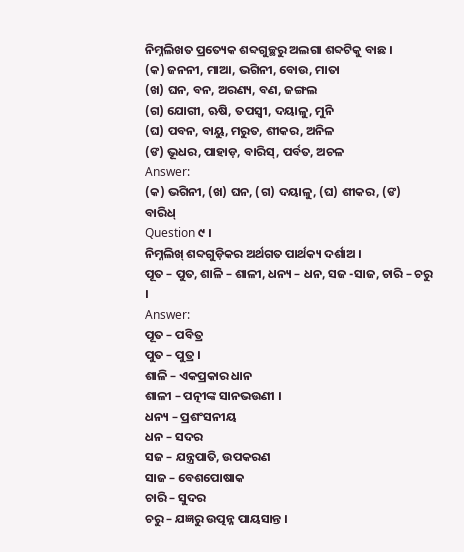ନିମ୍ନଲିଖତ ପ୍ରତ୍ୟେକ ଶବ୍ଦଗୁଚ୍ଛରୁ ଅଲଗା ଶବ୍ଦଟିକୁ ବାଛ ।
(କ) ଜନନୀ, ମାଆ, ଭଗିନୀ, ବୋଉ, ମାତା
(ଖ) ଘନ, ବନ, ଅରଣ୍ୟ, ବଣ, ଜଙ୍ଗଲ
(ଗ) ଯୋଗୀ, ଋଷି, ତପସ୍ୱୀ, ଦୟାଳୁ, ମୁନି
(ଘ) ପବନ, ବାୟୁ, ମରୁତ, ଶୀକର, ଅନିଳ
(ଙ) ଭୂଧର, ପାହାଡ଼, ବାରିସ୍, ପର୍ବତ, ଅଚଳ
Answer:
(କ) ଭଗିନୀ, (ଖ) ଘନ, (ଗ) ଦୟାଳୁ, (ଘ) ଶୀକର, (ଙ) ବାରିଧ୍
Question ୯ ।
ନିମ୍ନଲିଖ୍ ଶବ୍ଦଗୁଡ଼ିକର ଅର୍ଥଗତ ପାର୍ଥକ୍ୟ ଦର୍ଶାଅ ।
ପୂତ – ପୁତ, ଶାଳି – ଶାଳୀ, ଧନ୍ୟ – ଧନ, ସଜ -ସାଜ, ଚାରି – ଚରୁ ।
Answer:
ପୂତ – ପବିତ୍ର
ପୁତ – ପୁତ୍ର ।
ଶାଳି – ଏକପ୍ରକାର ଧାନ
ଶାଳୀ – ପତ୍ନୀଙ୍କ ସାନଭଉଣୀ ।
ଧନ୍ୟ – ପ୍ରଶଂସନୀୟ
ଧନ – ସଦର
ସଜ – ଯନ୍ତ୍ରପାତି, ଉପକରଣ
ସାଜ – ବେଶପୋଷାକ
ଚାରି – ସୁଦର
ଚରୁ – ଯଜ୍ଞରୁ ଉତ୍ପନ୍ନ ପାୟସାନ୍ତ ।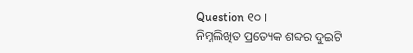Question ୧୦ ।
ନିମ୍ନଲିଖିତ ପ୍ରତ୍ୟେକ ଶବ୍ଦର ଦୁଇଟି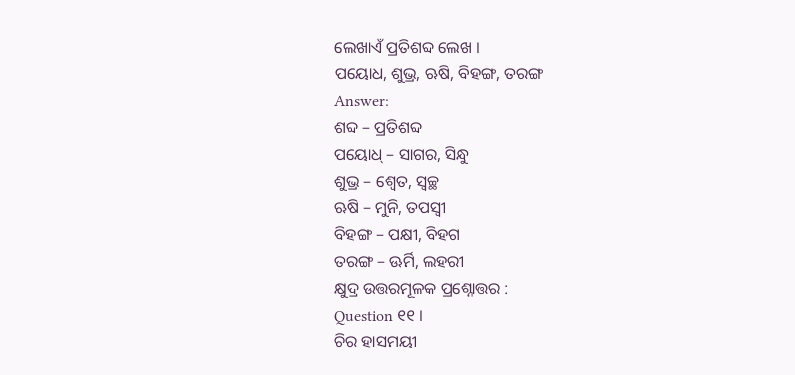ଲେଖାଏଁ ପ୍ରତିଶବ୍ଦ ଲେଖ ।
ପୟୋଧ, ଶୁଭ୍ର, ଋଷି, ବିହଙ୍ଗ, ତରଙ୍ଗ
Answer:
ଶବ୍ଦ – ପ୍ରତିଶବ୍ଦ
ପୟୋଧ୍ – ସାଗର, ସିନ୍ଧୁ
ଶୁଭ୍ର – ଶ୍ଵେତ, ସ୍ବଚ୍ଛ
ଋଷି – ମୁନି, ତପସ୍ବୀ
ବିହଙ୍ଗ – ପକ୍ଷୀ, ବିହଗ
ତରଙ୍ଗ – ଊର୍ମି, ଲହରୀ
କ୍ଷୁଦ୍ର ଉତ୍ତରମୂଳକ ପ୍ରଶ୍ନୋତ୍ତର :
Question ୧୧ ।
ଚିର ହାସମୟୀ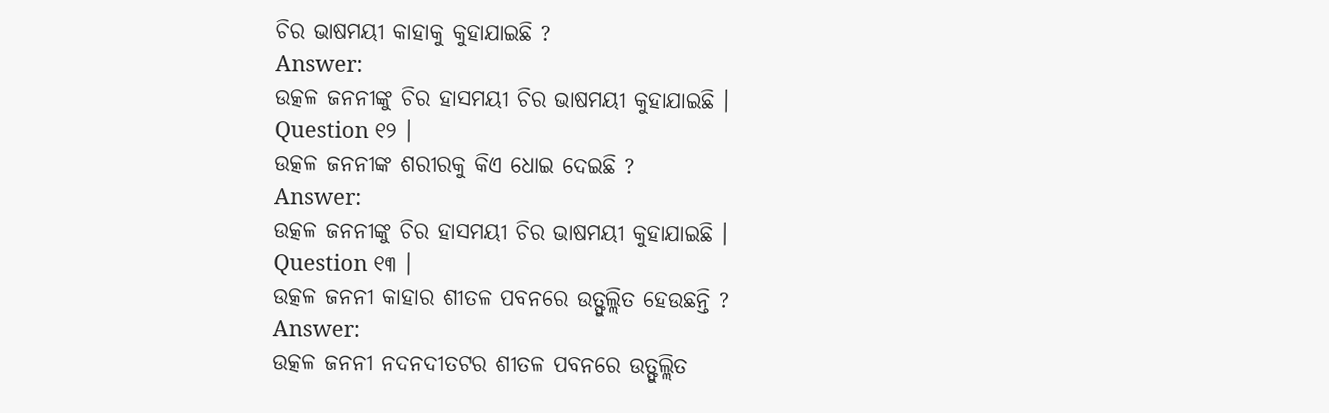ଚିର ଭାଷମୟୀ କାହାକୁ କୁହାଯାଇଛି ?
Answer:
ଉତ୍କଳ ଜନନୀଙ୍କୁ ଚିର ହାସମୟୀ ଚିର ଭାଷମୟୀ କୁହାଯାଇଛି ।
Question ୧୨ ।
ଉତ୍କଳ ଜନନୀଙ୍କ ଶରୀରକୁ କିଏ ଧୋଇ ଦେଇଛି ?
Answer:
ଉତ୍କଳ ଜନନୀଙ୍କୁ ଚିର ହାସମୟୀ ଚିର ଭାଷମୟୀ କୁହାଯାଇଛି ।
Question ୧୩ ।
ଉତ୍କଳ ଜନନୀ କାହାର ଶୀତଳ ପବନରେ ଉତ୍ଫୁଲ୍ଲିତ ହେଉଛନ୍ତି ?
Answer:
ଉତ୍କଳ ଜନନୀ ନଦନଦୀତଟର ଶୀତଳ ପବନରେ ଉତ୍ଫୁଲ୍ଲିତ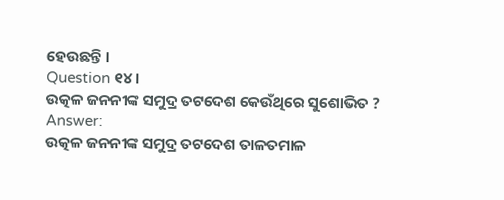ହେଉଛନ୍ତି ।
Question ୧୪ ।
ଉତ୍କଳ ଜନନୀଙ୍କ ସମୁଦ୍ର ତଟଦେଶ କେଉଁଥିରେ ସୁଶୋଭିତ ?
Answer:
ଉତ୍କଳ ଜନନୀଙ୍କ ସମୁଦ୍ର ତଟଦେଶ ତାଳତମାଳ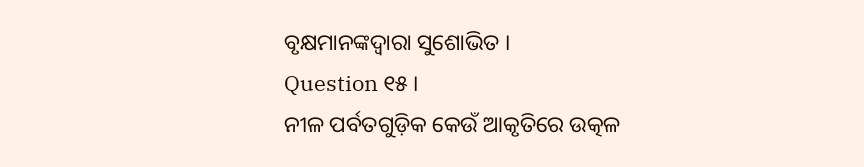ବୃକ୍ଷମାନଙ୍କଦ୍ୱାରା ସୁଶୋଭିତ ।
Question ୧୫ ।
ନୀଳ ପର୍ବତଗୁଡ଼ିକ କେଉଁ ଆକୃତିରେ ଉତ୍କଳ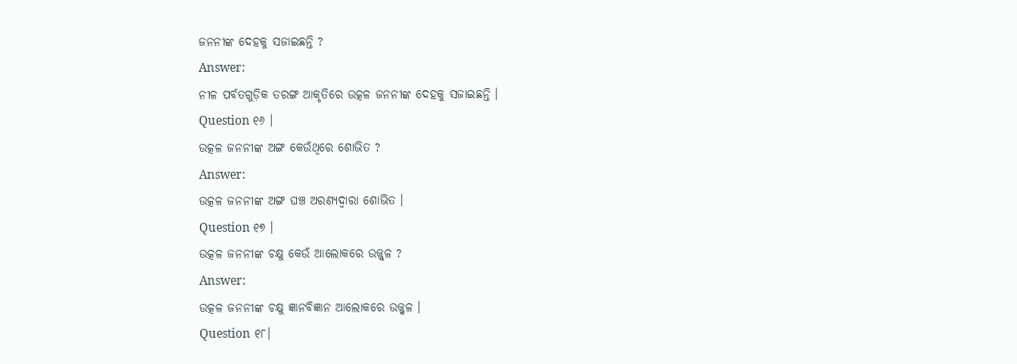ଜନନୀଙ୍କ ଦେହକୁ ସଜାଇଛନ୍ତି ?
Answer:
ନୀଳ ପର୍ବତଗୁଡ଼ିକ ତରଙ୍ଗ ଆକୃତିରେ ଉତ୍କଳ ଜନନୀଙ୍କ ଦେହକୁ ସଜାଇଛନ୍ତି ।
Question ୧୬ ।
ଉତ୍କଳ ଜନନୀଙ୍କ ଅଙ୍ଗ କେଉଁଥିରେ ଶୋଭିତ ?
Answer:
ଉତ୍କଳ ଜନନୀଙ୍କ ଅଙ୍ଗ ଘଞ୍ଚ ଅରଣ୍ୟଦ୍ଵାରା ଶୋଭିତ ।
Question ୧୭ ।
ଉତ୍କଳ ଜନନୀଙ୍କ ଚକ୍ଷୁ କେଉଁ ଆଲୋକରେ ଉଜ୍ଜ୍ଵଳ ?
Answer:
ଉତ୍କଳ ଜନନୀଙ୍କ ଚକ୍ଷୁ ଜ୍ଞାନବିଜ୍ଞାନ ଆଲୋକରେ ଉଜ୍ଜ୍ଵଳ ।
Question ୧୮।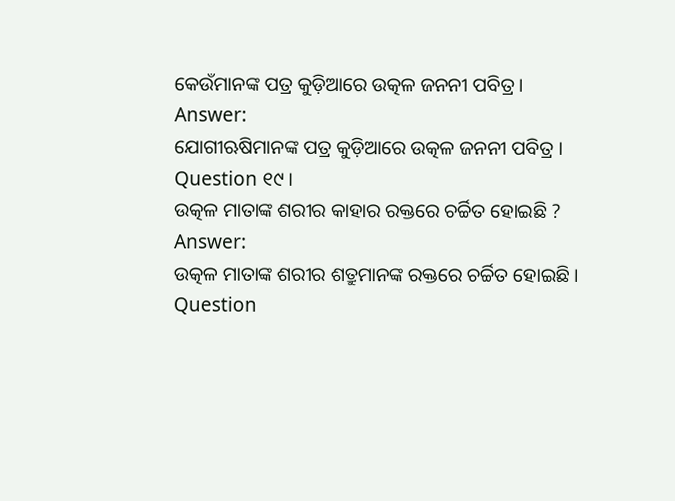କେଉଁମାନଙ୍କ ପତ୍ର କୁଡ଼ିଆରେ ଉତ୍କଳ ଜନନୀ ପବିତ୍ର ।
Answer:
ଯୋଗୀଋଷିମାନଙ୍କ ପତ୍ର କୁଡ଼ିଆରେ ଉତ୍କଳ ଜନନୀ ପବିତ୍ର ।
Question ୧୯ ।
ଉତ୍କଳ ମାତାଙ୍କ ଶରୀର କାହାର ରକ୍ତରେ ଚର୍ଚ୍ଚିତ ହୋଇଛି ?
Answer:
ଉତ୍କଳ ମାତାଙ୍କ ଶରୀର ଶତ୍ରୁମାନଙ୍କ ରକ୍ତରେ ଚର୍ଚ୍ଚିତ ହୋଇଛି ।
Question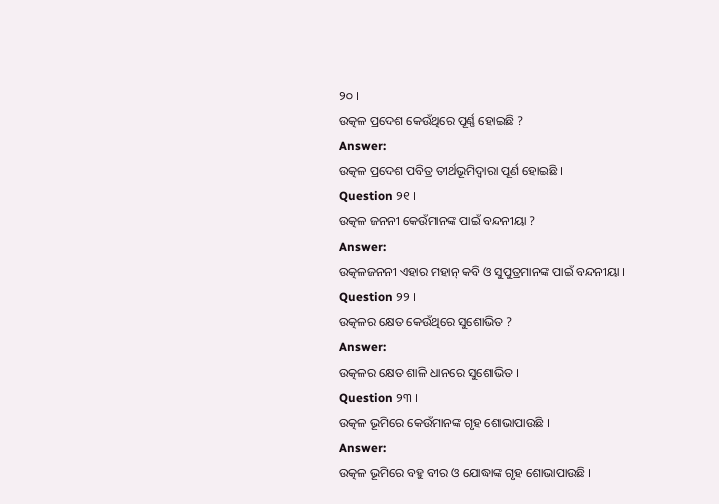୨୦ ।
ଉତ୍କଳ ପ୍ରଦେଶ କେଉଁଥିରେ ପୂର୍ଣ୍ଣ ହୋଇଛି ?
Answer:
ଉତ୍କଳ ପ୍ରଦେଶ ପବିତ୍ର ତୀର୍ଥଭୂମିଦ୍ଵାରା ପୂର୍ଣ ହୋଇଛି ।
Question ୨୧ ।
ଉତ୍କଳ ଜନନୀ କେଉଁମାନଙ୍କ ପାଇଁ ବନ୍ଦନୀୟା ?
Answer:
ଉତ୍କଳଜନନୀ ଏହାର ମହାନ୍ କବି ଓ ସୁପୁତ୍ରମାନଙ୍କ ପାଇଁ ବନ୍ଦନୀୟା ।
Question ୨୨ ।
ଉତ୍କଳର କ୍ଷେତ କେଉଁଥିରେ ସୁଶୋଭିତ ?
Answer:
ଉତ୍କଳର କ୍ଷେତ ଶାଳି ଧାନରେ ସୁଶୋଭିତ ।
Question ୨୩ ।
ଉତ୍କଳ ଭୂମିରେ କେଉଁମାନଙ୍କ ଗୃହ ଶୋଭାପାଉଛି ।
Answer:
ଉତ୍କଳ ଭୂମିରେ ବହୁ ବୀର ଓ ଯୋଦ୍ଧାଙ୍କ ଗୃହ ଶୋଭାପାଉଛି ।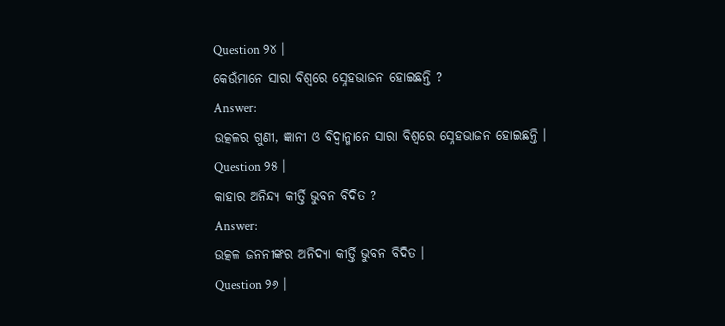Question ୨୪ ।
କେଉଁମାନେ ସାରା ବିଶ୍ବରେ ସ୍ନେହଭାଜନ ହୋଇଛନ୍ତି ?
Answer:
ଉତ୍କଳର ଗୁଣୀ, ଜ୍ଞାନୀ ଓ ବିଦ୍ୱାନ୍ମାନେ ସାରା ବିଶ୍ବରେ ସ୍ନେହଭାଜନ ହୋଇଛନ୍ତି ।
Question ୨୫ ।
କାହାର ଅନିନ୍ଦ୍ୟ କୀର୍ତ୍ତି ଭୁବନ ବିଦିତ ?
Answer:
ଉତ୍କଳ ଜନନୀଙ୍କର ଅନିଦ୍ୟା କୀର୍ତ୍ତି ଭୁବନ ବିଦିତ ।
Question ୨୬ ।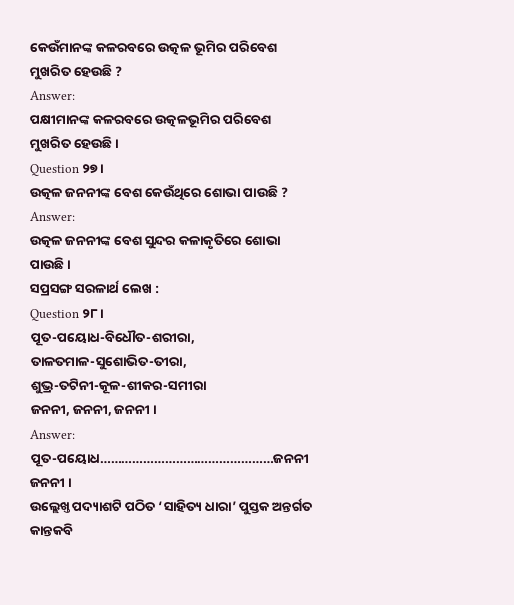କେଉଁମାନଙ୍କ କଳରବରେ ଉତ୍କଳ ଭୂମିର ପରିବେଶ ମୁଖରିତ ହେଉଛି ?
Answer:
ପକ୍ଷୀମାନଙ୍କ କଳରବରେ ଉତ୍କଳଭୂମିର ପରିବେଶ ମୁଖରିତ ହେଉଛି ।
Question ୨୭ ।
ଉତ୍କଳ ଜନନୀଙ୍କ ବେଶ କେଉଁଥିରେ ଶୋଭା ପାଉଛି ?
Answer:
ଉତ୍କଳ ଜନନୀଙ୍କ ବେଶ ସୁନ୍ଦର କଳାକୃତିରେ ଶୋଭା ପାଉଛି ।
ସପ୍ରସଙ୍ଗ ସରଳାର୍ଥ ଲେଖ :
Question ୨୮ ।
ପୂତ-ପୟୋଧ-ବିଧୌତ-ଶରୀରା,
ତାଳତମାଳ-ସୁଶୋଭିତ-ତୀରା,
ଶୁଭ୍ର-ତଟିନୀ-କୂଳ-ଶୀକର-ସମୀରା
ଜନନୀ, ଜନନୀ, ଜନନୀ ।
Answer:
ପୂତ-ପୟୋଧ…………………………………………ଜନନୀ ଜନନୀ ।
ଉଲ୍ଲେଖ୍ତ ପଦ୍ୟାଶଟି ପଠିତ ‘ସାହିତ୍ୟ ଧାରା’ ପୁସ୍ତକ ଅନ୍ତର୍ଗତ କାନ୍ତକବି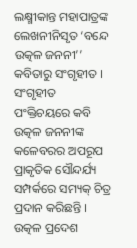ଲକ୍ଷ୍ମୀକାନ୍ତ ମହାପାତ୍ରଙ୍କ ଲେଖନୀନିସୃତ ‘ବନ୍ଦେ ଉତ୍କଳ ଜନନୀ’’ କବିତାରୁ ସଂଗୃହୀତ । ସଂଗୃହୀତ ପଂକ୍ତିଚୟରେ କବି ଉତ୍କଳ ଜନନୀଙ୍କ କଳେବରର ଅପରୂପ ପ୍ରାକୃତିକ ସୌନ୍ଦର୍ଯ୍ୟ ସମ୍ପର୍କରେ ସମ୍ୟକ୍ ଚିତ୍ର ପ୍ରଦାନ କରିଛନ୍ତି ।
ଉତ୍କଳ ପ୍ରଦେଶ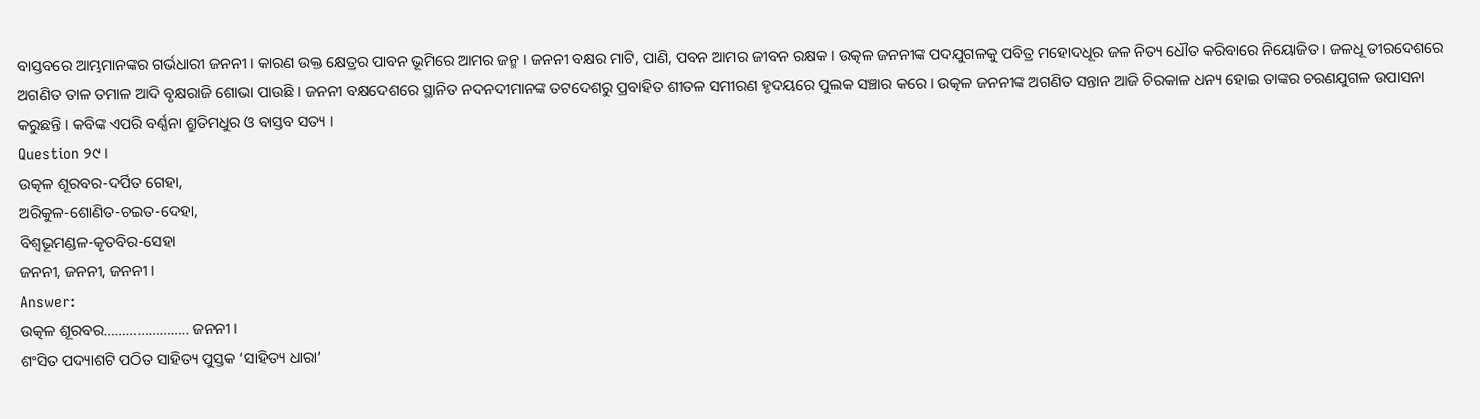ବାସ୍ତବରେ ଆମ୍ଭମାନଙ୍କର ଗର୍ଭଧାରୀ ଜନନୀ । କାରଣ ଉକ୍ତ କ୍ଷେତ୍ରର ପାବନ ଭୂମିରେ ଆମର ଜନ୍ମ । ଜନନୀ ବକ୍ଷର ମାଟି, ପାଣି, ପବନ ଆମର ଜୀବନ ରକ୍ଷକ । ଉତ୍କଳ ଜନନୀଙ୍କ ପଦଯୁଗଳକୁ ପବିତ୍ର ମହୋଦଧୂର ଜଳ ନିତ୍ୟ ଧୌତ କରିବାରେ ନିୟୋଜିତ । ଜଳଧୂ ତୀରଦେଶରେ ଅଗଣିତ ତାଳ ତମାଳ ଆଦି ବୃକ୍ଷରାଜି ଶୋଭା ପାଉଛି । ଜନନୀ ବକ୍ଷଦେଶରେ ସ୍ଥାନିତ ନଦନଦୀମାନଙ୍କ ତଟଦେଶରୁ ପ୍ରବାହିତ ଶୀତଳ ସମୀରଣ ହୃଦୟରେ ପୁଲକ ସଞ୍ଚାର କରେ । ଉତ୍କଳ ଜନନୀଙ୍କ ଅଗଣିତ ସନ୍ତାନ ଆଜି ଚିରକାଳ ଧନ୍ୟ ହୋଇ ତାଙ୍କର ଚରଣଯୁଗଳ ଉପାସନା କରୁଛନ୍ତି । କବିଙ୍କ ଏପରି ବର୍ଣ୍ଣନା ଶ୍ରୁତିମଧୁର ଓ ବାସ୍ତବ ସତ୍ୟ ।
Question ୨୯ ।
ଉତ୍କଳ ଶୂରବର-ଦର୍ପିତ ଗେହା,
ଅରିକୁଳ-ଶୋଣିତ-ଚଇତ-ଦେହା,
ବିଶ୍ୱଭୂମଣ୍ଡଳ-କୄତବିର-ସେହା
ଜନନୀ, ଜନନୀ, ଜନନୀ ।
Answer:
ଉତ୍କଳ ଶୂରବର………………….. ଜନନୀ ।
ଶଂସିତ ପଦ୍ୟାଶଟି ପଠିତ ସାହିତ୍ୟ ପୁସ୍ତକ ‘ସାହିତ୍ୟ ଧାରା’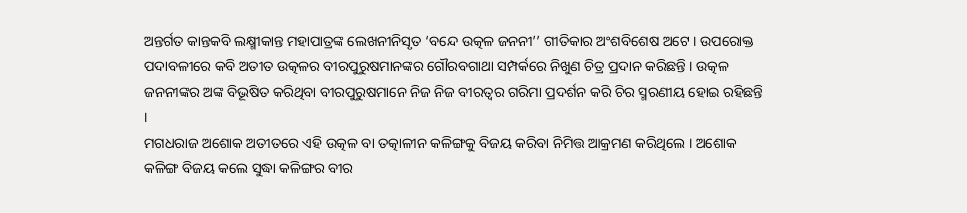ଅନ୍ତର୍ଗତ କାନ୍ତକବି ଲକ୍ଷ୍ମୀକାନ୍ତ ମହାପାତ୍ରଙ୍କ ଲେଖନୀନିସୃତ ‘ବନ୍ଦେ ଉତ୍କଳ ଜନନୀ’’ ଗୀତିକାର ଅଂଶବିଶେଷ ଅଟେ । ଉପରୋକ୍ତ ପଦାବଳୀରେ କବି ଅତୀତ ଉତ୍କଳର ବୀରପୁରୁଷମାନଙ୍କର ଗୌରବଗାଥା ସମ୍ପର୍କରେ ନିଖୁଣ ଚିତ୍ର ପ୍ରଦାନ କରିଛନ୍ତି । ଉତ୍କଳ ଜନନୀଙ୍କର ଅଙ୍କ ବିଭୂଷିତ କରିଥିବା ବୀରପୁରୁଷମାନେ ନିଜ ନିଜ ବୀରତ୍ବର ଗରିମା ପ୍ରଦର୍ଶନ କରି ଚିର ସ୍ମରଣୀୟ ହୋଇ ରହିଛନ୍ତି ।
ମଗଧରାଜ ଅଶୋକ ଅତୀତରେ ଏହି ଉତ୍କଳ ବା ତତ୍କାଳୀନ କଳିଙ୍ଗକୁ ବିଜୟ କରିବା ନିମିତ୍ତ ଆକ୍ରମଣ କରିଥିଲେ । ଅଶୋକ କଳିଙ୍ଗ ବିଜୟ କଲେ ସୁଦ୍ଧା କଳିଙ୍ଗର ବୀର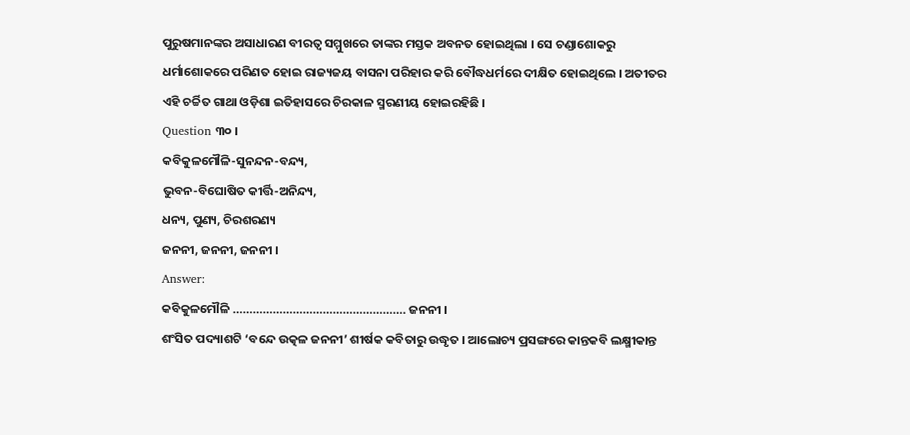ପୁରୁଷମାନଙ୍କର ଅସାଧାରଣ ବୀରତ୍ଵ ସମ୍ମୁଖରେ ତାଙ୍କର ମସ୍ତକ ଅବନତ ହୋଇଥିଲା । ସେ ଚଣ୍ଡାଶୋକରୁ ଧର୍ମାଶୋକରେ ପରିଣତ ହୋଇ ରାଜ୍ୟଜୟ ବାସନା ପରିହାର କରି ବୌଦ୍ଧଧର୍ମରେ ଦୀକ୍ଷିତ ହୋଇଥିଲେ । ଅତୀତର ଏହି ଚର୍ଚ୍ଚିତ ଗାଥା ଓଡ଼ିଶା ଇତିହାସରେ ଚିରକାଳ ସ୍ମରଣୀୟ ହୋଇରହିଛି ।
Question ୩୦ ।
କବିକୁଳମୌଳି-ସୁନନ୍ଦନ-ବନ୍ଦ୍ୟ,
ଭୁବନ-ବିଘୋଷିତ କୀର୍ତ୍ତି-ଅନିନ୍ଦ୍ୟ,
ଧନ୍ୟ, ପୁଣ୍ୟ, ଚିରଶରଣ୍ୟ
ଜନନୀ, ଜନନୀ, ଜନନୀ ।
Answer:
କବିକୁଳମୌଳି ……………………………………………. ଜନନୀ ।
ଶଂସିତ ପଦ୍ୟାଶଟି ‘ବନ୍ଦେ ଉତ୍କଳ ଜନନୀ’ ଶୀର୍ଷକ କବିତାରୁ ଉଦ୍ଧୃତ । ଆଲୋଚ୍ୟ ପ୍ରସଙ୍ଗରେ କାନ୍ତକବି ଲକ୍ଷ୍ମୀକାନ୍ତ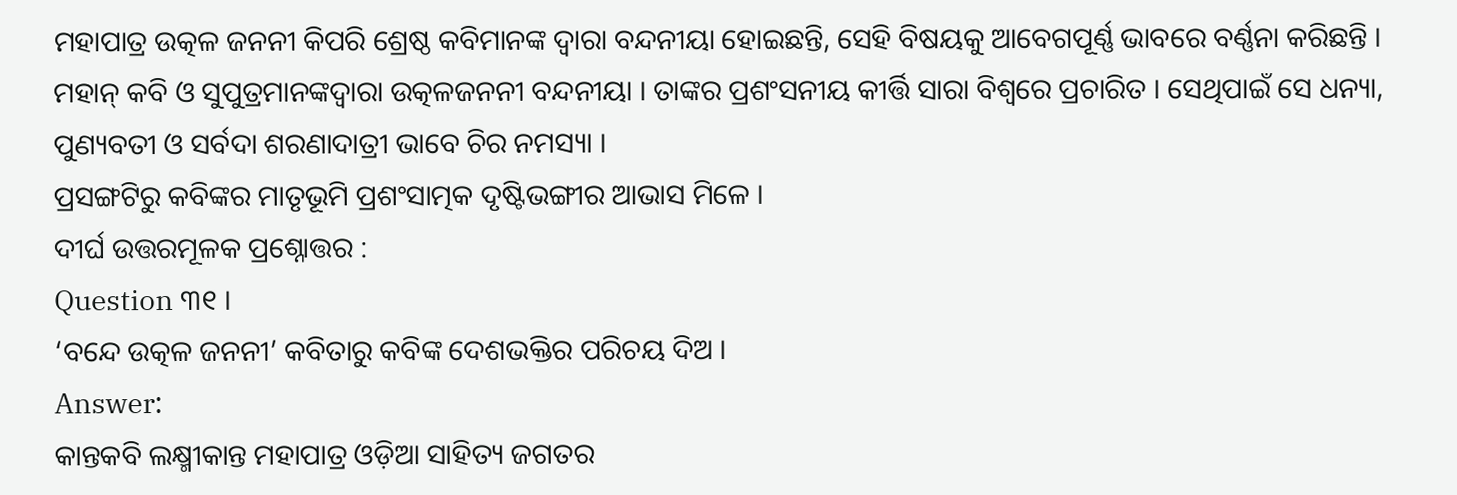ମହାପାତ୍ର ଉତ୍କଳ ଜନନୀ କିପରି ଶ୍ରେଷ୍ଠ କବିମାନଙ୍କ ଦ୍ବାରା ବନ୍ଦନୀୟା ହୋଇଛନ୍ତି, ସେହି ବିଷୟକୁ ଆବେଗପୂର୍ଣ୍ଣ ଭାବରେ ବର୍ଣ୍ଣନା କରିଛନ୍ତି ।
ମହାନ୍ କବି ଓ ସୁପୁତ୍ରମାନଙ୍କଦ୍ୱାରା ଉତ୍କଳଜନନୀ ବନ୍ଦନୀୟା । ତାଙ୍କର ପ୍ରଶଂସନୀୟ କୀର୍ତ୍ତି ସାରା ବିଶ୍ବରେ ପ୍ରଚାରିତ । ସେଥିପାଇଁ ସେ ଧନ୍ୟା, ପୁଣ୍ୟବତୀ ଓ ସର୍ବଦା ଶରଣାଦାତ୍ରୀ ଭାବେ ଚିର ନମସ୍ୟା ।
ପ୍ରସଙ୍ଗଟିରୁ କବିଙ୍କର ମାତୃଭୂମି ପ୍ରଶଂସାତ୍ମକ ଦୃଷ୍ଟିଭଙ୍ଗୀର ଆଭାସ ମିଳେ ।
ଦୀର୍ଘ ଉତ୍ତରମୂଳକ ପ୍ରଶ୍ନୋତ୍ତର :
Question ୩୧ ।
‘ବନ୍ଦେ ଉତ୍କଳ ଜନନୀ’ କବିତାରୁ କବିଙ୍କ ଦେଶଭକ୍ତିର ପରିଚୟ ଦିଅ ।
Answer:
କାନ୍ତକବି ଲକ୍ଷ୍ମୀକାନ୍ତ ମହାପାତ୍ର ଓଡ଼ିଆ ସାହିତ୍ୟ ଜଗତର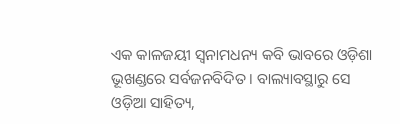ଏକ କାଳଜୟୀ ସ୍ୱନାମଧନ୍ୟ କବି ଭାବରେ ଓଡ଼ିଶା ଭୂଖଣ୍ଡରେ ସର୍ବଜନବିଦିତ । ବାଲ୍ୟାବସ୍ଥାରୁ ସେ ଓଡ଼ିଆ ସାହିତ୍ୟ,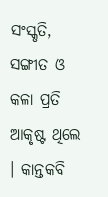ସଂସ୍କୃତି, ସଙ୍ଗୀତ ଓ କଳା ପ୍ରତି ଆକୃଷ୍ଟ ଥିଲେ । କାନ୍ତକବି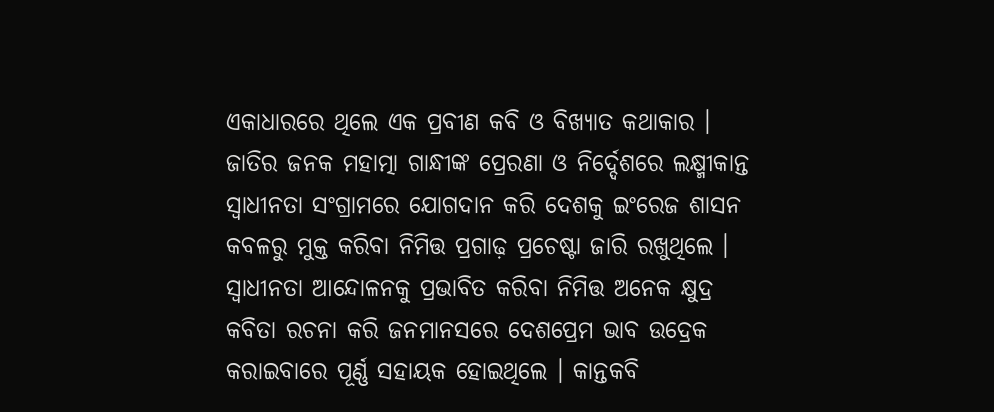ଏକାଧାରରେ ଥିଲେ ଏକ ପ୍ରବୀଣ କବି ଓ ବିଖ୍ୟାତ କଥାକାର । ଜାତିର ଜନକ ମହାତ୍ମା ଗାନ୍ଧୀଙ୍କ ପ୍ରେରଣା ଓ ନିର୍ଦ୍ଦେଶରେ ଲକ୍ଷ୍ମୀକାନ୍ତ ସ୍ଵାଧୀନତା ସଂଗ୍ରାମରେ ଯୋଗଦାନ କରି ଦେଶକୁ ଇଂରେଜ ଶାସନ କବଳରୁ ମୁକ୍ତ କରିବା ନିମିତ୍ତ ପ୍ରଗାଢ଼ ପ୍ରଚେଷ୍ଟା ଜାରି ରଖୁଥିଲେ ।
ସ୍ଵାଧୀନତା ଆନ୍ଦୋଳନକୁ ପ୍ରଭାବିତ କରିବା ନିମିତ୍ତ ଅନେକ କ୍ଷୁଦ୍ର କବିତା ରଚନା କରି ଜନମାନସରେ ଦେଶପ୍ରେମ ଭାବ ଉଦ୍ରେକ କରାଇବାରେ ପୂର୍ଣ୍ଣ ସହାୟକ ହୋଇଥିଲେ । କାନ୍ତକବି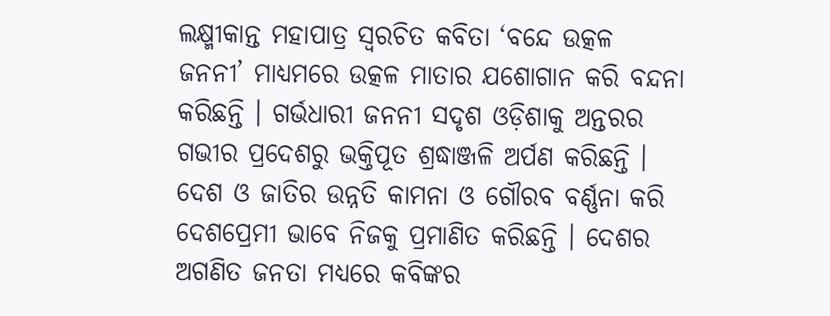ଲକ୍ଷ୍ମୀକାନ୍ତ ମହାପାତ୍ର ସ୍ୱରଚିତ କବିତା ‘ବନ୍ଦେ ଉତ୍କଳ ଜନନୀ’ ମାଧ୍ୟମରେ ଉତ୍କଳ ମାତାର ଯଶୋଗାନ କରି ବନ୍ଦନା କରିଛନ୍ତି । ଗର୍ଭଧାରୀ ଜନନୀ ସଦୃଶ ଓଡ଼ିଶାକୁ ଅନ୍ତରର ଗଭୀର ପ୍ରଦେଶରୁ ଭକ୍ତିପୂତ ଶ୍ରଦ୍ଧାଞ୍ଜଳି ଅର୍ପଣ କରିଛନ୍ତି ।
ଦେଶ ଓ ଜାତିର ଉନ୍ନତି କାମନା ଓ ଗୌରବ ବର୍ଣ୍ଣନା କରି ଦେଶପ୍ରେମୀ ଭାବେ ନିଜକୁ ପ୍ରମାଣିତ କରିଛନ୍ତି । ଦେଶର ଅଗଣିତ ଜନତା ମଧ୍ୟରେ କବିଙ୍କର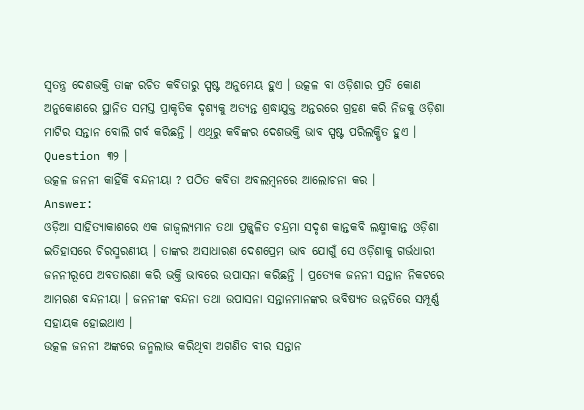ସ୍ଵତନ୍ତ୍ର ଦେଶଭକ୍ତି ତାଙ୍କ ରଚିତ କବିତାରୁ ସ୍ପଷ୍ଟ ଅନୁମେୟ ହୁଏ । ଉତ୍କଳ ବା ଓଡ଼ିଶାର ପ୍ରତି କୋଣ ଅନୁକୋଣରେ ସ୍ଥାନିତ ସମସ୍ତ ପ୍ରାକୃତିକ ଦୃଶ୍ୟକୁ ଅତ୍ୟନ୍ତ ଶ୍ରଦ୍ଧାଯୁକ୍ତ ଅନ୍ତରରେ ଗ୍ରହଣ କରି ନିଜକୁ ଓଡ଼ିଶା ମାଟିର ସନ୍ତାନ ବୋଲି ଗର୍ବ କରିଛନ୍ତି । ଏଥିରୁ କବିଙ୍କର ଦେଶଭକ୍ତି ଭାବ ସ୍ପଷ୍ଟ ପରିଲକ୍ଷିତ ହୁଏ ।
Question ୩୨ ।
ଉତ୍କଳ ଜନନୀ କାହିଁକି ବନ୍ଦନୀୟା ? ପଠିତ କବିତା ଅବଲମ୍ବନରେ ଆଲୋଚନା କର ।
Answer:
ଓଡ଼ିଆ ସାହିତ୍ୟାକାଶରେ ଏକ ଜାଜ୍ୱଲ୍ୟମାନ ତଥା ପ୍ରଜ୍ଜ୍ୱଳିତ ଚନ୍ଦ୍ରମା ସଦୃଶ କାନ୍ତକବି ଲକ୍ଷ୍ମୀକାନ୍ତ ଓଡ଼ିଶା ଇତିହାସରେ ଚିରସ୍ମରଣୀୟ । ତାଙ୍କର ଅସାଧାରଣ ଦେଶପ୍ରେମ ଭାବ ଯୋଗୁଁ ସେ ଓଡ଼ିଶାକୁ ଗର୍ଭଧାରୀ ଜନନୀରୂପେ ଅବତାରଣା କରି ଭକ୍ତି ଭାବରେ ଉପାସନା କରିଛନ୍ତି । ପ୍ରତ୍ୟେକ ଜନନୀ ସନ୍ତାନ ନିକଟରେ ଆମରଣ ବନ୍ଦନୀୟା । ଜନନୀଙ୍କ ବନ୍ଦନା ତଥା ଉପାସନା ସନ୍ତାନମାନଙ୍କର ଭବିଷ୍ୟତ ଉନ୍ନତିରେ ସମ୍ପୂର୍ଣ୍ଣ ସହାୟକ ହୋଇଥାଏ ।
ଉତ୍କଳ ଜନନୀ ଅଙ୍କରେ ଜନ୍ମଲାଭ କରିଥିବା ଅଗଣିତ ବୀର ସନ୍ତାନ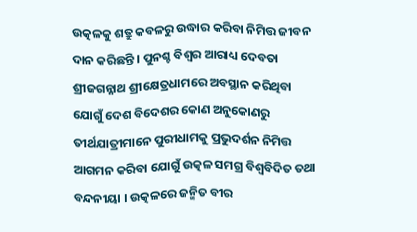ଉତ୍କଳକୁ ଶତ୍ରୁ କବଳରୁ ଉଦ୍ଧାର କରିବା ନିମିତ୍ତ ଜୀବନ ଦାନ କରିଛନ୍ତି । ପୁନଶ୍ଚ ବିଶ୍ଵର ଆରାଧ୍ୟ ଦେବତା ଶ୍ରୀଜଗନ୍ନାଥ ଶ୍ରୀକ୍ଷେତ୍ରଧାମରେ ଅବସ୍ଥାନ କରିଥିବା ଯୋଗୁଁ ଦେଶ ବିଦେଶର କୋଣ ଅନୁକୋଣରୁ ତୀର୍ଥଯାତ୍ରୀମାନେ ପୁରୀଧାମକୁ ପ୍ରଭୁଦର୍ଶନ ନିମିତ୍ତ ଆଗମନ କରିବା ଯୋଗୁଁ ଉତ୍କଳ ସମଗ୍ର ବିଶ୍ୱବିଦିତ ତଥା ବନ୍ଦନୀୟା । ଉତ୍କଳରେ ଜନ୍ମିତ ବୀର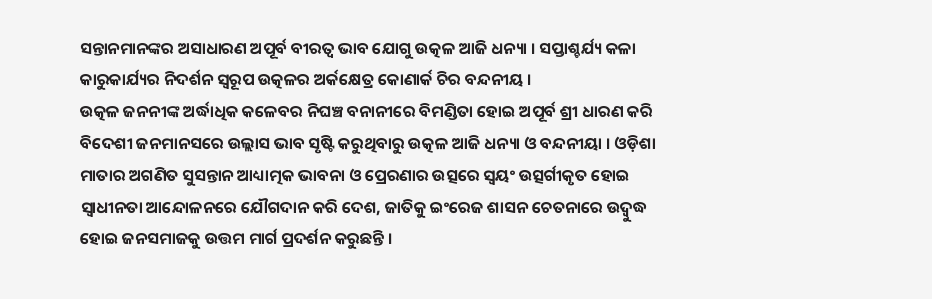ସନ୍ତାନମାନଙ୍କର ଅସାଧାରଣ ଅପୂର୍ବ ବୀରତ୍ଵ ଭାବ ଯୋଗୁ ଉତ୍କଳ ଆଜି ଧନ୍ୟା । ସପ୍ତାଶ୍ଚର୍ଯ୍ୟ କଳା କାରୁକାର୍ଯ୍ୟର ନିଦର୍ଶନ ସ୍ୱରୂପ ଉତ୍କଳର ଅର୍କକ୍ଷେତ୍ର କୋଣାର୍କ ଚିର ବନ୍ଦନୀୟ ।
ଉତ୍କଳ ଜନନୀଙ୍କ ଅର୍ଦ୍ଧାଧିକ କଳେବର ନିଘଞ୍ଚ ବନାନୀରେ ବିମଣ୍ଡିତା ହୋଇ ଅପୂର୍ବ ଶ୍ରୀ ଧାରଣ କରି ବିଦେଶୀ ଜନମାନସରେ ଉଲ୍ଲାସ ଭାବ ସୃଷ୍ଟି କରୁଥିବାରୁ ଉତ୍କଳ ଆଜି ଧନ୍ୟା ଓ ବନ୍ଦନୀୟା । ଓଡ଼ିଶା ମାତାର ଅଗଣିତ ସୁସନ୍ତାନ ଆଧ୍ୟାତ୍ମକ ଭାବନା ଓ ପ୍ରେରଣାର ଉତ୍ସରେ ସ୍ୱୟଂ ଉତ୍ସର୍ଗୀକୃତ ହୋଇ ସ୍ଵାଧୀନତା ଆନ୍ଦୋଳନରେ ଯୌଗଦାନ କରି ଦେଶ, ଜାତିକୁ ଇଂରେଜ ଶାସନ ଚେତନାରେ ଉଦ୍ବୁଦ୍ଧ ହୋଇ ଜନସମାଜକୁ ଉତ୍ତମ ମାର୍ଗ ପ୍ରଦର୍ଶନ କରୁଛନ୍ତି ।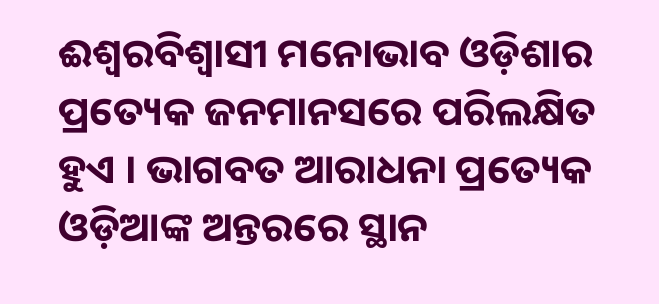ଈଶ୍ୱରବିଶ୍ଵାସୀ ମନୋଭାବ ଓଡ଼ିଶାର ପ୍ରତ୍ୟେକ ଜନମାନସରେ ପରିଲକ୍ଷିତ ହୁଏ । ଭାଗବତ ଆରାଧନା ପ୍ରତ୍ୟେକ ଓଡ଼ିଆଙ୍କ ଅନ୍ତରରେ ସ୍ଥାନ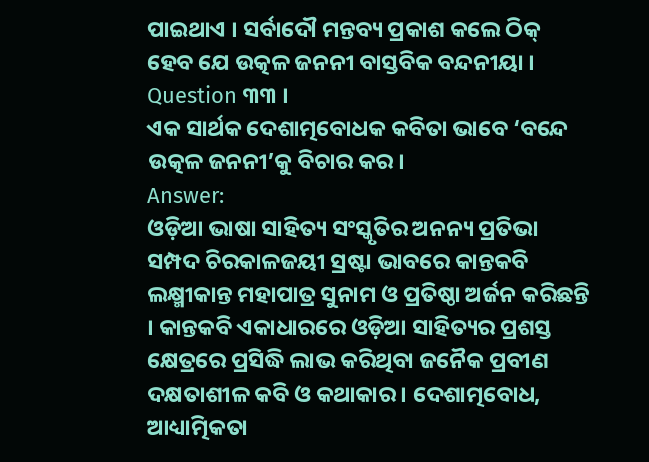ପାଇଥାଏ । ସର୍ବାଦୌ ମନ୍ତବ୍ୟ ପ୍ରକାଶ କଲେ ଠିକ୍ ହେବ ଯେ ଉତ୍କଳ ଜନନୀ ବାସ୍ତବିକ ବନ୍ଦନୀୟା ।
Question ୩୩ ।
ଏକ ସାର୍ଥକ ଦେଶାତ୍ମବୋଧକ କବିତା ଭାବେ ‘ବନ୍ଦେ ଉତ୍କଳ ଜନନୀ’କୁ ବିଚାର କର ।
Answer:
ଓଡ଼ିଆ ଭାଷା ସାହିତ୍ୟ ସଂସ୍କୃତିର ଅନନ୍ୟ ପ୍ରତିଭା ସମ୍ପଦ ଚିରକାଳଜୟୀ ସ୍ରଷ୍ଟା ଭାବରେ କାନ୍ତକବି ଲକ୍ଷ୍ମୀକାନ୍ତ ମହାପାତ୍ର ସୁନାମ ଓ ପ୍ରତିଷ୍ଠା ଅର୍ଜନ କରିଛନ୍ତି । କାନ୍ତକବି ଏକାଧାରରେ ଓଡ଼ିଆ ସାହିତ୍ୟର ପ୍ରଶସ୍ତ କ୍ଷେତ୍ରରେ ପ୍ରସିଦ୍ଧି ଲାଭ କରିଥିବା ଜନୈକ ପ୍ରବୀଣ ଦକ୍ଷତାଶୀଳ କବି ଓ କଥାକାର । ଦେଶାତ୍ମବୋଧ, ଆଧ୍ୟାତ୍ମିକତା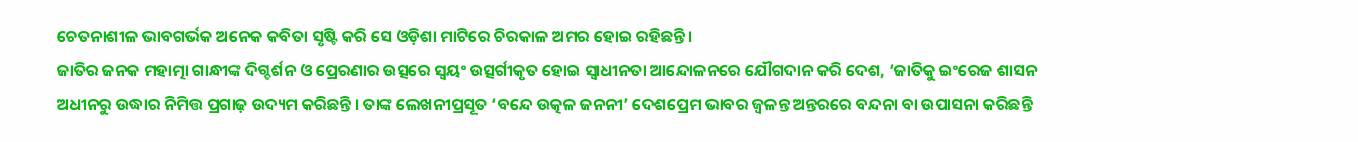ଚେତନାଶୀଳ ଭାବଗର୍ଭକ ଅନେକ କବିତା ସୃଷ୍ଟି କରି ସେ ଓଡ଼ିଶା ମାଟିରେ ଚିରକାଳ ଅମର ହୋଇ ରହିଛନ୍ତି ।
ଜାତିର ଜନକ ମହାତ୍ମା ଗାନ୍ଧୀଙ୍କ ଦିଗ୍ଦର୍ଶନ ଓ ପ୍ରେରଣାର ଉତ୍ସରେ ସ୍ବୟଂ ଉତ୍ସର୍ଗୀକୃତ ହୋଇ ସ୍ଵାଧୀନତା ଆନ୍ଦୋଳନରେ ଯୌଗଦାନ କରି ଦେଶ, ‘ଜାତିକୁ ଇଂରେଜ ଶାସନ ଅଧୀନରୁ ଉଦ୍ଧାର ନିମିତ୍ତ ପ୍ରଗାଢ଼ ଉଦ୍ୟମ କରିଛନ୍ତି । ତାଙ୍କ ଲେଖନୀପ୍ରସୂତ ‘ବନ୍ଦେ ଉତ୍କଳ ଜନନୀ’ ଦେଶପ୍ରେମ ଭାବର ଜ୍ଵଳନ୍ତ ଅନ୍ତରରେ ବନ୍ଦନା ବା ଉପାସନା କରିଛନ୍ତି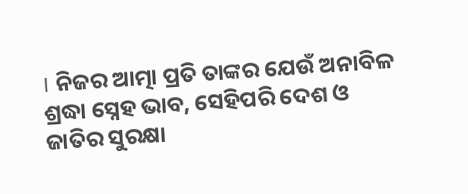। ନିଜର ଆତ୍ମା ପ୍ରତି ତାଙ୍କର ଯେଉଁ ଅନାବିଳ ଶ୍ରଦ୍ଧା ସ୍ନେହ ଭାବ, ସେହିପରି ଦେଶ ଓ ଜାତିର ସୁରକ୍ଷା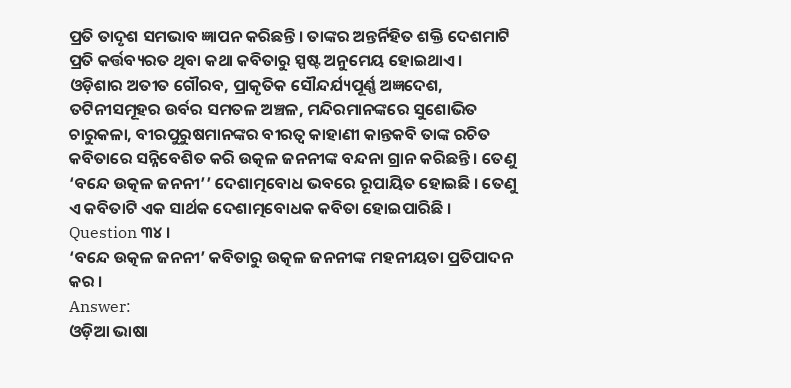ପ୍ରତି ତାଦୃଶ ସମଭାବ ଜ୍ଞାପନ କରିଛନ୍ତି । ତାଙ୍କର ଅନ୍ତର୍ନିହିତ ଶକ୍ତି ଦେଶମାଟି ପ୍ରତି କର୍ତ୍ତବ୍ୟରତ ଥିବା କଥା କବିତାରୁ ସ୍ପଷ୍ଟ ଅନୁମେୟ ହୋଇଥାଏ ।
ଓଡ଼ିଶାର ଅତୀତ ଗୌରବ, ପ୍ରାକୃତିକ ସୌନ୍ଦର୍ଯ୍ୟପୂର୍ଣ୍ଣ ଅଜ୍ଞଦେଶ, ତଟିନୀସମୂହର ଉର୍ବର ସମତଳ ଅଞ୍ଚଳ, ମନ୍ଦିରମାନଙ୍କରେ ସୁଶୋଭିତ ଚାରୁକଳା, ବୀରପୁରୁଷମାନଙ୍କର ବୀରତ୍ଵ କାହାଣୀ କାନ୍ତକବି ତାଙ୍କ ରଚିତ କବିତାରେ ସନ୍ନିବେଶିତ କରି ଉତ୍କଳ ଜନନୀଙ୍କ ବନ୍ଦନା ଗ୍ରାନ କରିଛନ୍ତି । ତେଣୁ ‘ବନ୍ଦେ ଉତ୍କଳ ଜନନୀ’’ ଦେଶାତ୍ମବୋଧ ଭବରେ ରୂପାୟିତ ହୋଇଛି । ତେଣୁ ଏ କବିତାଟି ଏକ ସାର୍ଥକ ଦେଶାତ୍ମବୋଧକ କବିତା ହୋଇପାରିଛି ।
Question ୩୪ ।
‘ବନ୍ଦେ ଉତ୍କଳ ଜନନୀ’ କବିତାରୁ ଉତ୍କଳ ଜନନୀଙ୍କ ମହନୀୟତା ପ୍ରତିପାଦନ କର ।
Answer:
ଓଡ଼ିଆ ଭାଷା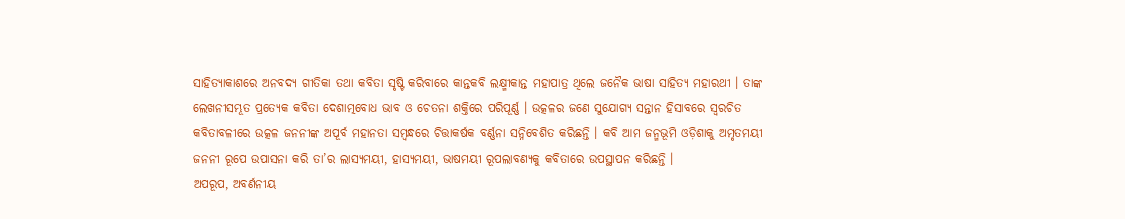ସାହିତ୍ୟାକାଶରେ ଅନବଦ୍ୟ ଗୀତିକା ତଥା କବିତା ସୃଷ୍ଟି କରିବାରେ କାନ୍ତକବି ଲକ୍ଷ୍ମୀକାନ୍ତ ମହାପାତ୍ର ଥିଲେ ଜନୈକ ଭାଷା ସାହିତ୍ୟ ମହାରଥୀ । ତାଙ୍କ ଲେଖନୀସମ୍ଭୂତ ପ୍ରତ୍ୟେକ କବିତା ଦେଶାତ୍ମବୋଧ ଭାବ ଓ ଚେତନା ଶକ୍ତିରେ ପରିପୂର୍ଣ୍ଣ । ଉତ୍କଳର ଜଣେ ସୁଯୋଗ୍ୟ ସନ୍ତାନ ହିସାବରେ ସ୍ବରଚିତ କବିତାବଳୀରେ ଉତ୍କଳ ଜନନୀଙ୍କ ଅପୂର୍ବ ମହାନତା ସମ୍ବନ୍ଧରେ ଚିତ୍ତାକର୍ଷକ ବର୍ଣ୍ଣନା ସନ୍ନିବେଶିତ କରିଛନ୍ତି । କବି ଆମ ଜନ୍ମଭୂମି ଓଡ଼ିଶାକୁ ଅମୃତମୟୀ ଜନନୀ ରୂପେ ଉପାସନା କରି ତା’ର ଲାସ୍ୟମୟୀ, ହାସ୍ୟମୟୀ, ଭାଷମୟୀ ରୂପଲାବଣ୍ୟକୁ କବିତାରେ ଉପସ୍ଥାପନ କରିଛନ୍ତି ।
ଅପରୂପ, ଅବର୍ଣନୀୟ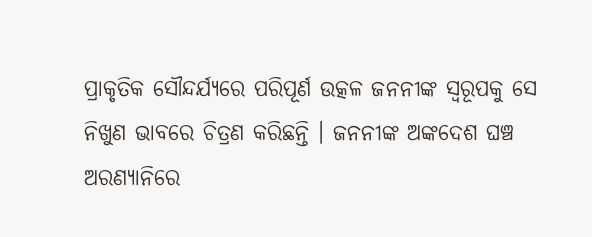ପ୍ରାକୃତିକ ସୌନ୍ଦର୍ଯ୍ୟରେ ପରିପୂର୍ଣ ଉତ୍କଳ ଜନନୀଙ୍କ ସ୍ଵରୂପକୁ ସେ ନିଖୁଣ ଭାବରେ ଚିତ୍ରଣ କରିଛନ୍ତି । ଜନନୀଙ୍କ ଅଙ୍କଦେଶ ଘଞ୍ଚ ଅରଣ୍ୟାନିରେ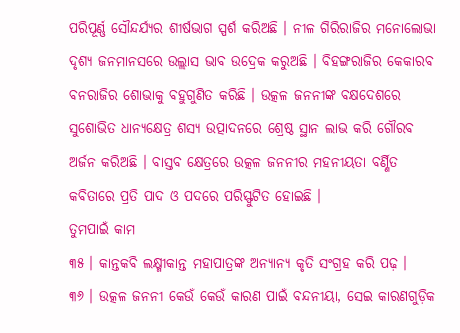ପରିପୂର୍ଣ୍ଣ ସୌନ୍ଦର୍ଯ୍ୟର ଶୀର୍ଷଭାଗ ସ୍ପର୍ଶ କରିଅଛି । ନୀଳ ଗିରିରାଜିର ମନୋଲୋଭା ଦୃଶ୍ୟ ଜନମାନସରେ ଉଲ୍ଲାସ ଭାବ ଉଦ୍ରେକ କରୁଅଛି । ବିହଙ୍ଗରାଜିର କେକାରବ ବନରାଜିର ଶୋଭାକୁ ବହୁଗୁଣିତ କରିଛି । ଉତ୍କଳ ଜନନୀଙ୍କ ବକ୍ଷଦେଶରେ ସୁଶୋଭିତ ଧାନ୍ୟକ୍ଷେତ୍ର ଶସ୍ୟ ଉତ୍ପାଦନରେ ଶ୍ରେଷ୍ଠ ସ୍ଥାନ ଲାଭ କରି ଗୌରବ ଅର୍ଜନ କରିଅଛି । ବାସ୍ତବ କ୍ଷେତ୍ରରେ ଉତ୍କଳ ଜନନୀର ମହନୀୟତା ବର୍ଣ୍ଣିତ କବିତାରେ ପ୍ରତି ପାଦ ଓ ପଦରେ ପରିସ୍ଫୁଟିତ ହୋଇଛି ।
ତୁମପାଇଁ କାମ
୩୫ । କାନ୍ତକବି ଲକ୍ଷ୍ମୀକାନ୍ତ ମହାପାତ୍ରଙ୍କ ଅନ୍ୟାନ୍ୟ କୃତି ସଂଗ୍ରହ କରି ପଢ଼ ।
୩୬ । ଉତ୍କଳ ଜନନୀ କେଉଁ କେଉଁ କାରଣ ପାଇଁ ବନ୍ଦନୀୟା, ସେଇ କାରଣଗୁଡ଼ିକ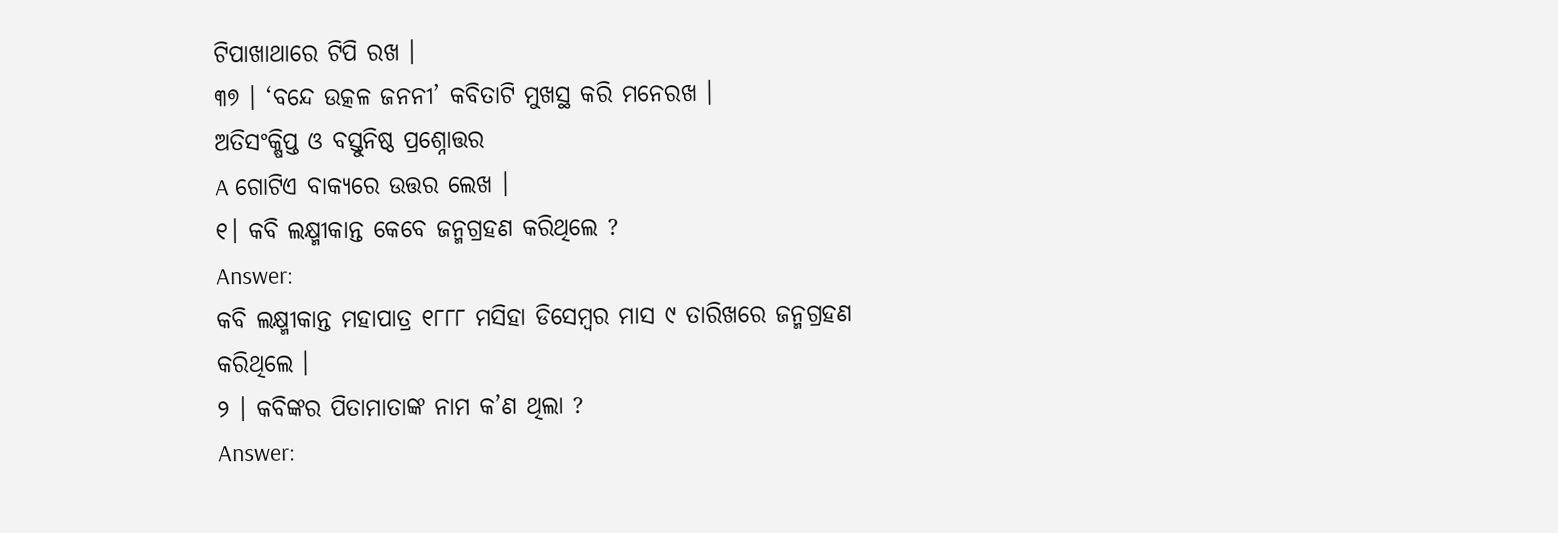ଟିପାଖାଥାରେ ଟିପି ରଖ ।
୩୭ । ‘ବନ୍ଦେ ଉତ୍କଳ ଜନନୀ’ କବିତାଟି ମୁଖସ୍ଥ କରି ମନେରଖ ।
ଅତିସଂକ୍ଷିପ୍ତ ଓ ବସ୍ତୁନିଷ୍ଠ ପ୍ରଶ୍ନୋତ୍ତର
A ଗୋଟିଏ ବାକ୍ୟରେ ଉତ୍ତର ଲେଖ ।
୧। କବି ଲକ୍ଷ୍ମୀକାନ୍ତ କେବେ ଜନ୍ମଗ୍ରହଣ କରିଥିଲେ ?
Answer:
କବି ଲକ୍ଷ୍ମୀକାନ୍ତ ମହାପାତ୍ର ୧୮୮୮ ମସିହା ଡିସେମ୍ବର ମାସ ୯ ତାରିଖରେ ଜନ୍ମଗ୍ରହଣ କରିଥିଲେ ।
୨ । କବିଙ୍କର ପିତାମାତାଙ୍କ ନାମ କ’ଣ ଥିଲା ?
Answer: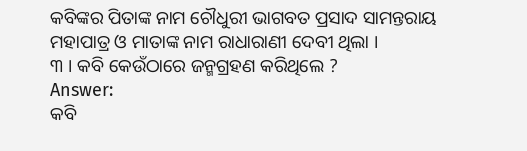କବିଙ୍କର ପିତାଙ୍କ ନାମ ଚୌଧୁରୀ ଭାଗବତ ପ୍ରସାଦ ସାମନ୍ତରାୟ ମହାପାତ୍ର ଓ ମାତାଙ୍କ ନାମ ରାଧାରାଣୀ ଦେବୀ ଥିଲା ।
୩ । କବି କେଉଁଠାରେ ଜନ୍ମଗ୍ରହଣ କରିଥିଲେ ?
Answer:
କବି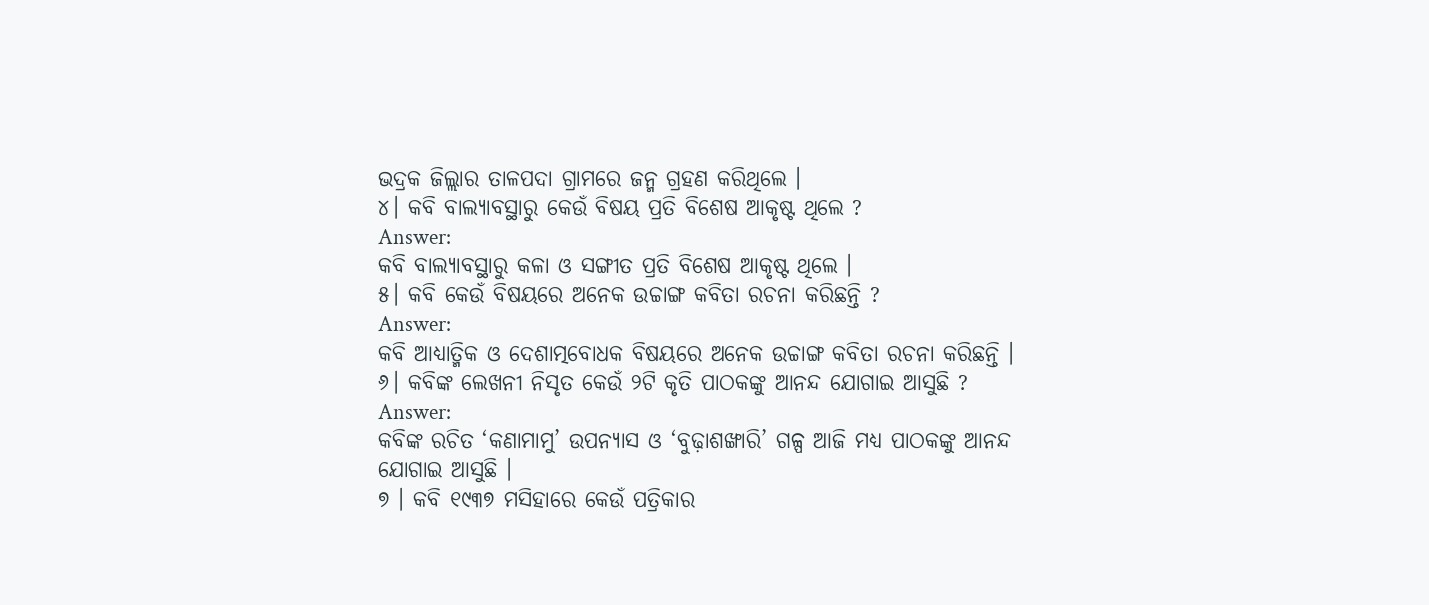ଭଦ୍ରକ ଜିଲ୍ଲାର ତାଳପଦା ଗ୍ରାମରେ ଜନ୍ମ ଗ୍ରହଣ କରିଥିଲେ ।
୪। କବି ବାଲ୍ୟାବସ୍ଥାରୁ କେଉଁ ବିଷୟ ପ୍ରତି ବିଶେଷ ଆକୃଷ୍ଟ ଥିଲେ ?
Answer:
କବି ବାଲ୍ୟାବସ୍ଥାରୁ କଳା ଓ ସଙ୍ଗୀତ ପ୍ରତି ବିଶେଷ ଆକୃଷ୍ଟ ଥିଲେ ।
୫। କବି କେଉଁ ବିଷୟରେ ଅନେକ ଉଚ୍ଚାଙ୍ଗ କବିତା ରଚନା କରିଛନ୍ତି ?
Answer:
କବି ଆଧ୍ୟାତ୍ମିକ ଓ ଦେଶାତ୍ମବୋଧକ ବିଷୟରେ ଅନେକ ଉଚ୍ଚାଙ୍ଗ କବିତା ରଚନା କରିଛନ୍ତି ।
୬। କବିଙ୍କ ଲେଖନୀ ନିସୃତ କେଉଁ ୨ଟି କୃତି ପାଠକଙ୍କୁ ଆନନ୍ଦ ଯୋଗାଇ ଆସୁଛି ?
Answer:
କବିଙ୍କ ରଚିତ ‘କଣାମାମୁ’ ଉପନ୍ୟାସ ଓ ‘ବୁଢ଼ାଶଙ୍ଖାରି’ ଗଳ୍ପ ଆଜି ମଧ୍ୟ ପାଠକଙ୍କୁ ଆନନ୍ଦ ଯୋଗାଇ ଆସୁଛି ।
୭ । କବି ୧୯୩୭ ମସିହାରେ କେଉଁ ପତ୍ରିକାର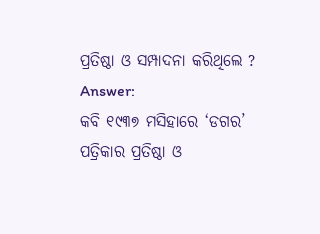ପ୍ରତିଷ୍ଠା ଓ ସମ୍ପାଦନା କରିଥିଲେ ?
Answer:
କବି ୧୯୩୭ ମସିହାରେ ‘ଡଗର’ ପତ୍ରିକାର ପ୍ରତିଷ୍ଠା ଓ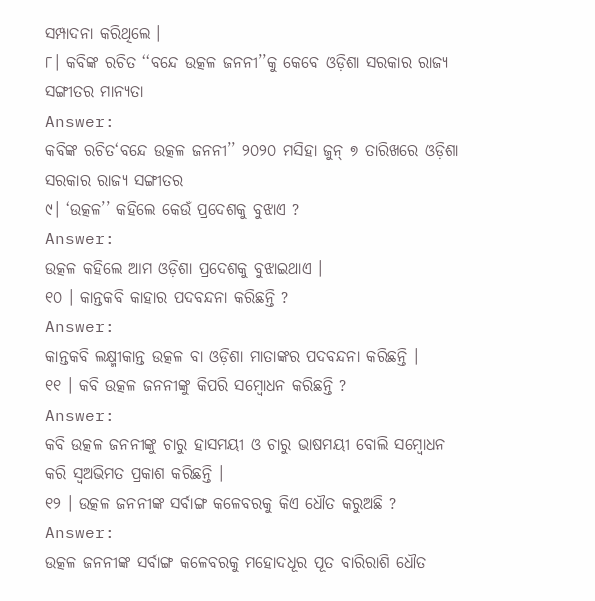ସମ୍ପାଦନା କରିଥିଲେ ।
୮। କବିଙ୍କ ରଚିତ ‘‘ବନ୍ଦେ ଉତ୍କଳ ଜନନୀ’’କୁ କେବେ ଓଡ଼ିଶା ସରକାର ରାଜ୍ୟ ସଙ୍ଗୀତର ମାନ୍ୟତା
Answer:
କବିଙ୍କ ରଚିତ‘ବନ୍ଦେ ଉତ୍କଳ ଜନନୀ’’ ୨୦୨୦ ମସିହା ଜୁନ୍ ୭ ତାରିଖରେ ଓଡ଼ିଶା ସରକାର ରାଜ୍ୟ ସଙ୍ଗୀତର
୯। ‘ଉତ୍କଳ’’ କହିଲେ କେଉଁ ପ୍ରଦେଶକୁ ବୁଝାଏ ?
Answer:
ଉତ୍କଳ କହିଲେ ଆମ ଓଡ଼ିଶା ପ୍ରଦେଶକୁ ବୁଝାଇଥାଏ ।
୧୦ । କାନ୍ତକବି କାହାର ପଦବନ୍ଦନା କରିଛନ୍ତି ?
Answer:
କାନ୍ତକବି ଲକ୍ଷ୍ମୀକାନ୍ତ ଉତ୍କଳ ବା ଓଡ଼ିଶା ମାତାଙ୍କର ପଦବନ୍ଦନା କରିଛନ୍ତି ।
୧୧ । କବି ଉତ୍କଳ ଜନନୀଙ୍କୁ କିପରି ସମ୍ବୋଧନ କରିଛନ୍ତି ?
Answer:
କବି ଉତ୍କଳ ଜନନୀଙ୍କୁ ଚାରୁ ହାସମୟୀ ଓ ଚାରୁ ଭାଷମୟୀ ବୋଲି ସମ୍ବୋଧନ କରି ସ୍ଵଅଭିମତ ପ୍ରକାଶ କରିଛନ୍ତି ।
୧୨ । ଉତ୍କଳ ଜନନୀଙ୍କ ସର୍ବାଙ୍ଗ କଳେବରକୁ କିଏ ଧୌତ କରୁଅଛି ?
Answer:
ଉତ୍କଳ ଜନନୀଙ୍କ ସର୍ବାଙ୍ଗ କଳେବରକୁ ମହୋଦଧୂର ପୂତ ବାରିରାଶି ଧୌତ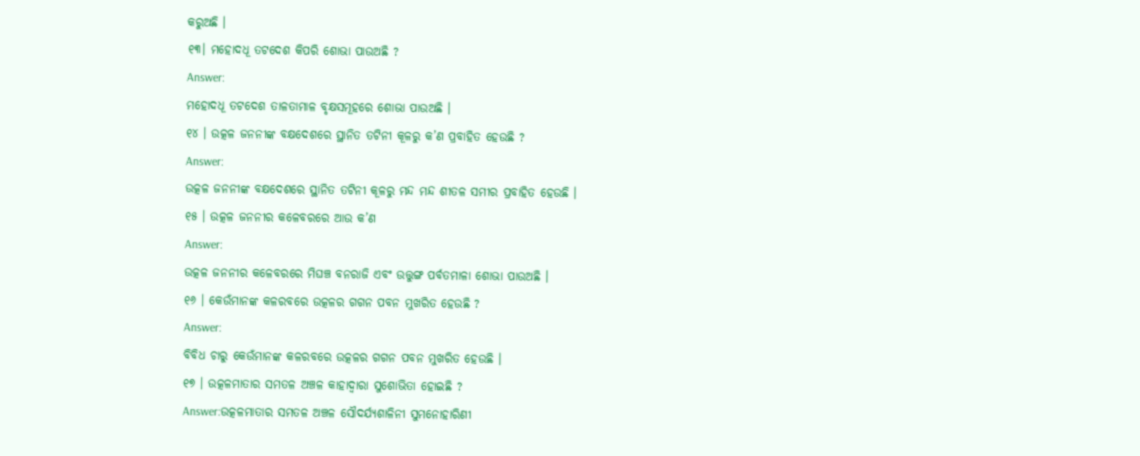କରୁଅଛି ।
୧୩। ମହୋଦଧୂ ତଟଦେଶ କିପରି ଶୋଭା ପାଉଅଛି ?
Answer:
ମହୋଦଧୂ ତଟଦେଶ ତାଳତାମାଳ ବୃକ୍ଷସମୂହରେ ଶୋଭା ପାଉଅଛି ।
୧୪ । ଉତ୍କଳ ଜନନୀଙ୍କ ବକ୍ଷଦେଶରେ ସ୍ଥାନିତ ତଟିନୀ କୂଳରୁ କ’ଣ ପ୍ରବାହିତ ହେଉଛି ?
Answer:
ଉତ୍କଳ ଜନନୀଙ୍କ ବକ୍ଷଦେଶରେ ସ୍ଥାନିତ ତଟିନୀ କୂଳରୁ ମନ୍ଦ ମନ୍ଦ ଶୀତଳ ସମୀର ପ୍ରବାହିତ ହେଉଛି ।
୧୫ । ଉତ୍କଳ ଜନନୀର କଳେବରରେ ଆଉ କ’ଣ
Answer:
ଉତ୍କଳ ଜନନୀର କଳେବରରେ ମିଘଞ୍ଚ ବନରାଜି ଏବଂ ଉତ୍ତୁଙ୍ଗ ପର୍ବତମାଳା ଶୋଭା ପାଉଅଛି ।
୧୬ । କେଉଁମାନଙ୍କ କଳରବରେ ଉତ୍କଳର ଗଗନ ପବନ ମୁଖରିତ ହେଉଛି ?
Answer:
ବିବିଧ ଚାରୁ କେଉଁମାନଙ୍କ କଳରବରେ ଉତ୍କଳର ଗଗନ ପବନ ମୁଖରିତ ହେଉଛି ।
୧୭ । ଉତ୍କଳମାତାର ସମତଳ ଅଞ୍ଚଳ କାହାଦ୍ଵାରା ସୁଶୋଭିତା ହୋଇଛି ?
Answer:ଉତ୍କଳମାତାର ସମତଳ ଅଞ୍ଚଳ ସୌଦର୍ଯ୍ୟଶାଳିନୀ ସୁମନୋହାରିଣୀ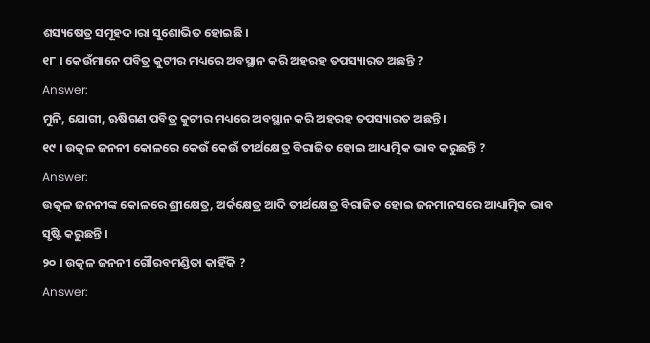ଶସ୍ୟଷେତ୍ର ସମୂହଦ।ରା ସୁଶୋଭିତ ହୋଇଛି ।
୧୮ । କେଉଁମାନେ ପବିତ୍ର କୁଟୀର ମଧ୍ୟରେ ଅବସ୍ଥାନ କରି ଅହରହ ତପସ୍ୟାରତ ଅଛନ୍ତି ?
Answer:
ମୁନି, ଯୋଗୀ, ଋଷିଗଣ ପବିତ୍ର କୁଟୀର ମଧ୍ୟରେ ଅବସ୍ଥାନ କରି ଅହରହ ତପସ୍ୟାରତ ଅଛନ୍ତି ।
୧୯ । ଉତ୍କଳ ଜନନୀ କୋଳରେ କେଉଁ କେଉଁ ତୀର୍ଥକ୍ଷେତ୍ର ବିରାଜିତ ହୋଇ ଆଧ୍ୟାତ୍ମିକ ଭାବ କରୁଛନ୍ତି ?
Answer:
ଉତ୍କଳ ଜନନୀଙ୍କ କୋଳରେ ଶ୍ରୀକ୍ଷେତ୍ର, ଅର୍କକ୍ଷେତ୍ର ଆଦି ତୀର୍ଥକ୍ଷେତ୍ର ବିରାଜିତ ହୋଇ ଜନମାନସରେ ଆଧ୍ୟାତ୍ମିକ ଭାବ ସୃଷ୍ଟି କରୁଛନ୍ତି ।
୨୦ । ଉତ୍କଳ ଜନନୀ ଗୌରବମଣ୍ଡିତା କାହିଁକି ?
Answer: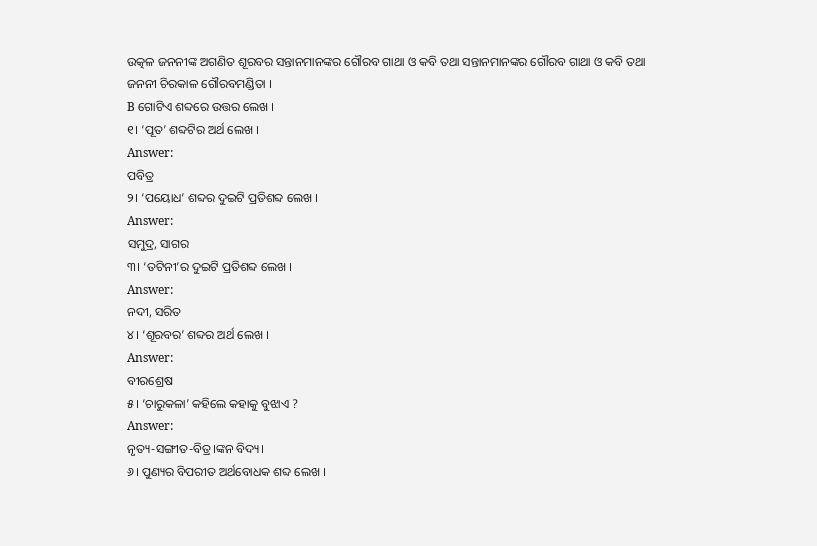ଉତ୍କଳ ଜନନୀଙ୍କ ଅଗଣିତ ଶୂରବର ସନ୍ତାନମାନଙ୍କର ଗୌରବ ଗାଥା ଓ କବି ତଥା ସନ୍ତାନମାନଙ୍କର ଗୌରବ ଗାଥା ଓ କବି ତଥା ଜନନୀ ଚିରକାଳ ଗୌରବମଣ୍ଡିତା ।
B ଗୋଟିଏ ଶବ୍ଦରେ ଉତ୍ତର ଲେଖ ।
୧। ‘ପୂତ’ ଶବ୍ଦଟିର ଅର୍ଥ ଲେଖ ।
Answer:
ପବିତ୍ର
୨। ‘ପୟୋଧ’ ଶବ୍ଦର ଦୁଇଟି ପ୍ରତିଶବ୍ଦ ଲେଖ ।
Answer:
ସମୁଦ୍ର, ସାଗର
୩। ‘ତଟିନୀ’ର ଦୁଇଟି ପ୍ରତିଶବ୍ଦ ଲେଖ ।
Answer:
ନଦୀ, ସରିତ
୪। ‘ଶୂରବର’ ଶବ୍ଦର ଅର୍ଥ ଲେଖ ।
Answer:
ବୀରଶ୍ରେଷ
୫। ‘ଚାରୁକଳା’ କହିଲେ କହାକୁ ବୁଝାଏ ?
Answer:
ନୃତ୍ୟ-ସଙ୍ଗୀତ-ବିତ୍ର।ଙ୍କନ ବିଦ୍ୟ।
୬। ପୁଣ୍ୟର ବିପରୀତ ଅର୍ଥବୋଧକ ଶବ୍ଦ ଲେଖ ।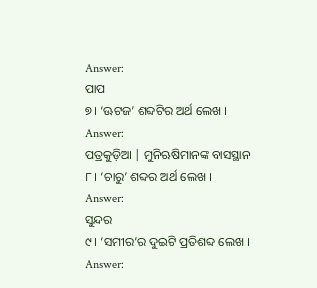Answer:
ପାପ
୭। ‘ଊଟଜ’ ଶବ୍ଦଟିର ଅର୍ଥ ଲେଖ ।
Answer:
ପତ୍ରକୁଡ଼ିଆ | ମୁନିଋଷିମାନଙ୍କ ବାସସ୍ଥାନ
୮। ‘ଚାରୁ’ ଶବ୍ଦର ଅର୍ଥ ଲେଖ ।
Answer:
ସୁନ୍ଦର
୯। ‘ସମୀର’ର ଦୁଇଟି ପ୍ରତିଶବ୍ଦ ଲେଖ ।
Answer: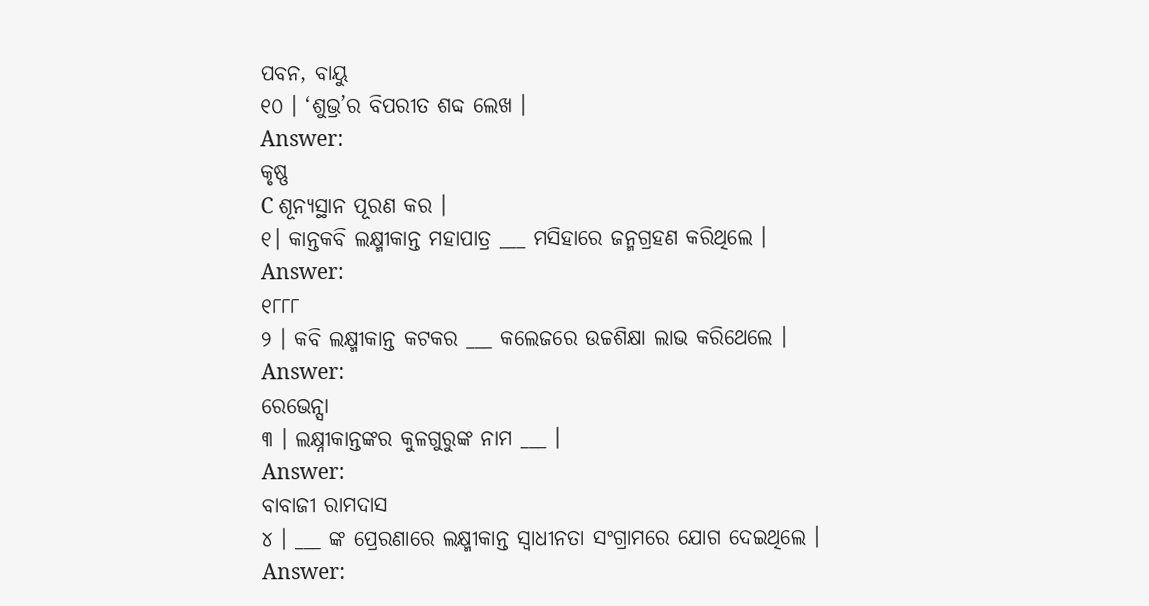ପବନ, ବାୟୁ
୧୦ । ‘ଶୁଭ୍ର’ର ବିପରୀତ ଶବ୍ଦ ଲେଖ ।
Answer:
କୃଷ୍ଣ
C ଶୂନ୍ୟସ୍ଥାନ ପୂରଣ କର ।
୧। କାନ୍ତକବି ଲକ୍ଷ୍ମୀକାନ୍ତ ମହାପାତ୍ର ___ ମସିହାରେ ଜନ୍ମଗ୍ରହଣ କରିଥିଲେ ।
Answer:
୧୮୮୮
୨ । କବି ଲକ୍ଷ୍ମୀକାନ୍ତ କଟକର ___ କଲେଜରେ ଉଚ୍ଚଶିକ୍ଷା ଲାଭ କରିଥେଲେ ।
Answer:
ରେଭେନ୍ସା
୩ । ଲକ୍ଷ୍ନୀକାନ୍ତଙ୍କର କୁଳଗୁରୁଙ୍କ ନାମ ___ ।
Answer:
ବାବାଜୀ ରାମଦାସ
୪ । ___ ଙ୍କ ପ୍ରେରଣାରେ ଲକ୍ଷ୍ମୀକାନ୍ତ ସ୍ଵାଧୀନତା ସଂଗ୍ରାମରେ ଯୋଗ ଦେଇଥିଲେ ।
Answer: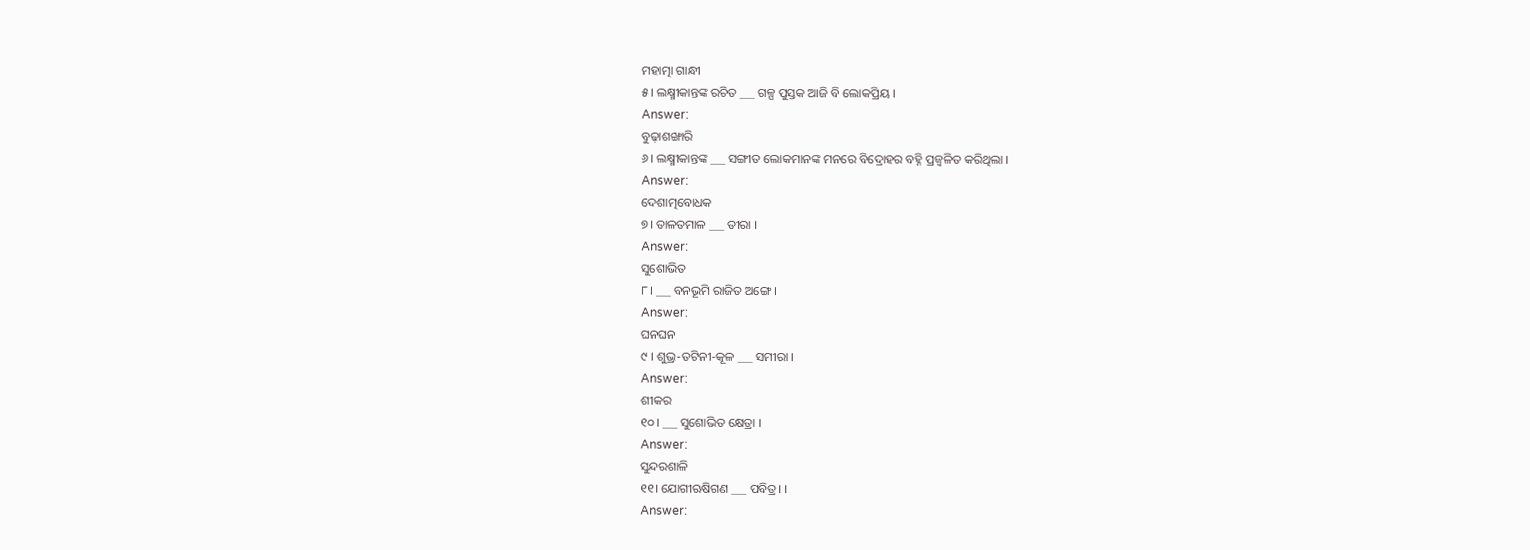ମହାତ୍ମା ଗାନ୍ଧୀ
୫। ଲକ୍ଷ୍ମୀକାନ୍ତଙ୍କ ରଚିତ ___ ଗଳ୍ପ ପୁସ୍ତକ ଆଜି ବି ଲୋକପ୍ରିୟ ।
Answer:
ବୁଢ଼ାଶଙ୍ଖାରି
୬। ଲକ୍ଷ୍ମୀକାନ୍ତଙ୍କ ___ ସଙ୍ଗୀତ ଲୋକମାନଙ୍କ ମନରେ ବିଦ୍ରୋହର ବହ୍ନି ପ୍ରଜ୍ବଳିତ କରିଥିଲା ।
Answer:
ଦେଶାତ୍ମବୋଧକ
୭। ତାଳତମାଳ ___ ତୀରା ।
Answer:
ସୁଶୋଭିତ
୮। ___ ବନଭୂମି ରାଜିତ ଅଙ୍ଗେ ।
Answer:
ଘନଘନ
୯ । ଶୁଭ୍ର-ତଟିନୀ-କୂଳ ___ ସମୀରା ।
Answer:
ଶୀକର
୧୦। ___ ସୁଶୋଭିତ କ୍ଷେତ୍ରା ।
Answer:
ସୁନ୍ଦରଶାଳି
୧୧। ଯୋଗୀଋଷିଗଣ ___ ପବିତ୍ର। ।
Answer: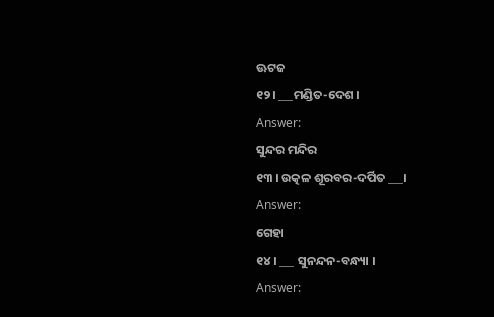ଊଟଜ
୧୨। ___ମଣ୍ଡିତ-ଦେଶ ।
Answer:
ସୁନ୍ଦର ମନ୍ଦିର
୧୩ । ଉତ୍କଳ ଶୂରବର-ଦର୍ପିତ ___।
Answer:
ଗେହା
୧୪। ___ ସୁନନ୍ଦନ-ବନ୍ଧ୍ୟା ।
Answer: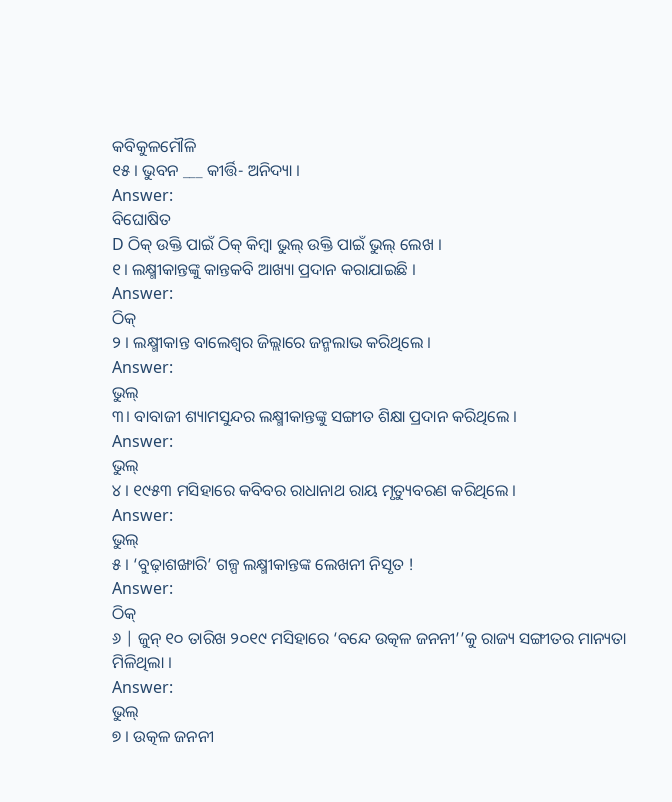କବିକୁଳମୌଳି
୧୫ । ଭୁବନ ___ କୀର୍ତ୍ତି- ଅନିଦ୍ୟା ।
Answer:
ବିଘୋଷିତ
D ଠିକ୍ ଉକ୍ତି ପାଇଁ ଠିକ୍ କିମ୍ବା ଭୁଲ୍ ଉକ୍ତି ପାଇଁ ଭୁଲ୍ ଲେଖ ।
୧। ଲକ୍ଷ୍ମୀକାନ୍ତଙ୍କୁ କାନ୍ତକବି ଆଖ୍ୟା ପ୍ରଦାନ କରାଯାଇଛି ।
Answer:
ଠିକ୍
୨ । ଲକ୍ଷ୍ମୀକାନ୍ତ ବାଲେଶ୍ୱର ଜିଲ୍ଲାରେ ଜନ୍ମଲାଭ କରିଥିଲେ ।
Answer:
ଭୁଲ୍
୩। ବାବାଜୀ ଶ୍ୟାମସୁନ୍ଦର ଲକ୍ଷ୍ମୀକାନ୍ତଙ୍କୁ ସଙ୍ଗୀତ ଶିକ୍ଷା ପ୍ରଦାନ କରିଥିଲେ ।
Answer:
ଭୁଲ୍
୪ । ୧୯୫୩ ମସିହାରେ କବିବର ରାଧାନାଥ ରାୟ ମୃତ୍ୟୁବରଣ କରିଥିଲେ ।
Answer:
ଭୁଲ୍
୫ । ‘ବୁଢ଼ାଶଙ୍ଖାରି’ ଗଳ୍ପ ଲକ୍ଷ୍ମୀକାନ୍ତଙ୍କ ଲେଖନୀ ନିସୃତ !
Answer:
ଠିକ୍
୬ | ଜୁନ୍ ୧୦ ତାରିଖ ୨୦୧୯ ମସିହାରେ ‘ବନ୍ଦେ ଉତ୍କଳ ଜନନୀ’’କୁ ରାଜ୍ୟ ସଙ୍ଗୀତର ମାନ୍ୟତା ମିଳିଥିଲା ।
Answer:
ଭୁଲ୍
୭ । ଉତ୍କଳ ଜନନୀ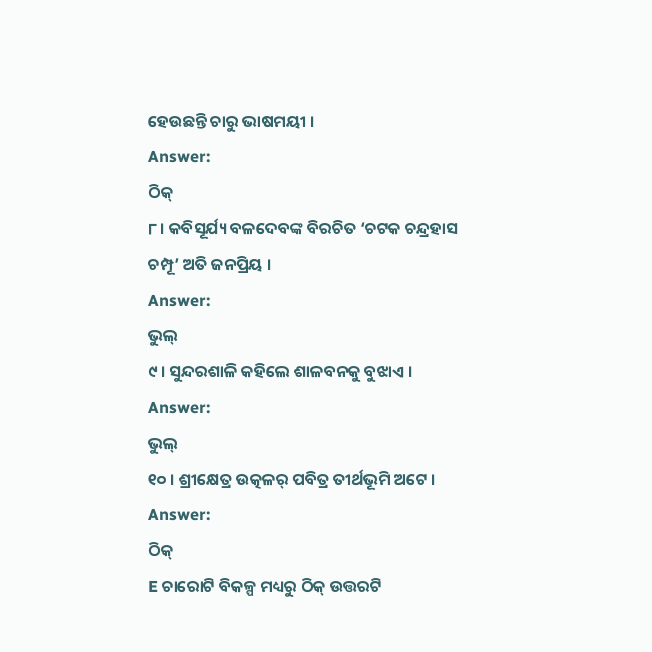ହେଉଛନ୍ତି ଚାରୁ ଭାଷମୟୀ ।
Answer:
ଠିକ୍
୮। କବିସୂର୍ଯ୍ୟ ବଳଦେବଙ୍କ ବିରଚିତ ‘ଚଟକ ଚନ୍ଦ୍ରହାସ ଚମ୍ପୂ’ ଅତି ଜନପ୍ରିୟ ।
Answer:
ଭୁଲ୍
୯ । ସୁନ୍ଦରଶାଳି କହିଲେ ଶାଳବନକୁ ବୁଝାଏ ।
Answer:
ଭୁଲ୍
୧୦ । ଶ୍ରୀକ୍ଷେତ୍ର ଉତ୍କଳର୍ ପବିତ୍ର ତୀର୍ଥଭୂମି ଅଟେ ।
Answer:
ଠିକ୍
E ଚାରୋଟି ବିକଳ୍ପ ମଧ୍ୟରୁ ଠିକ୍ ଉତ୍ତରଟି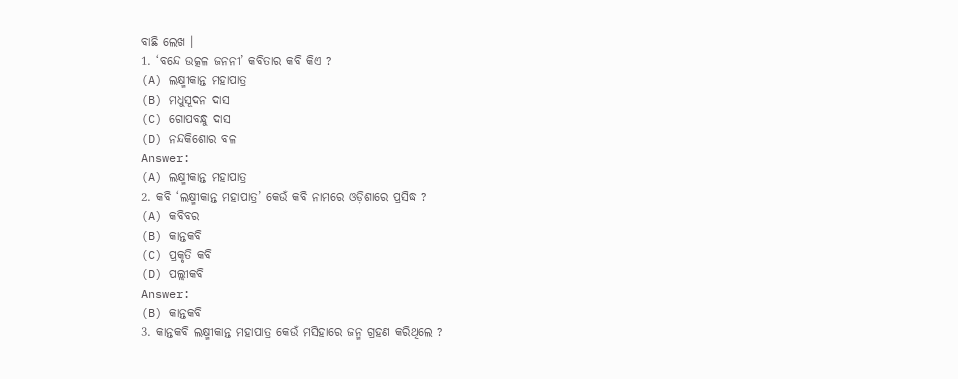ବାଛି ଲେଖ ।
1. ‘ବନ୍ଦେ ଉତ୍କଳ ଜନନୀ’ କବିତାର କବି କିଏ ?
(A) ଲକ୍ଷ୍ମୀକାନ୍ତ ମହାପାତ୍ର
(B) ମଧୁସୂଦନ ଦାସ
(C) ଗୋପବନ୍ଧୁ ଦାସ
(D) ନନ୍ଦକିଶୋର ବଳ
Answer:
(A) ଲକ୍ଷ୍ମୀକାନ୍ତ ମହାପାତ୍ର
2. କବି ‘ଲକ୍ଷ୍ମୀକାନ୍ତ ମହାପାତ୍ର’ କେଉଁ କବି ନାମରେ ଓଡ଼ିଶାରେ ପ୍ରସିଦ୍ଧ ?
(A) କବିବର
(B) କାନ୍ତକବି
(C) ପ୍ରକୃତି କବି
(D) ପଲ୍ଲୀକବି
Answer:
(B) କାନ୍ତକବି
3. କାନ୍ତକବି ଲକ୍ଷ୍ମୀକାନ୍ତ ମହାପାତ୍ର କେଉଁ ମସିହାରେ ଜନ୍ମ ଗ୍ରହଣ କରିଥିଲେ ?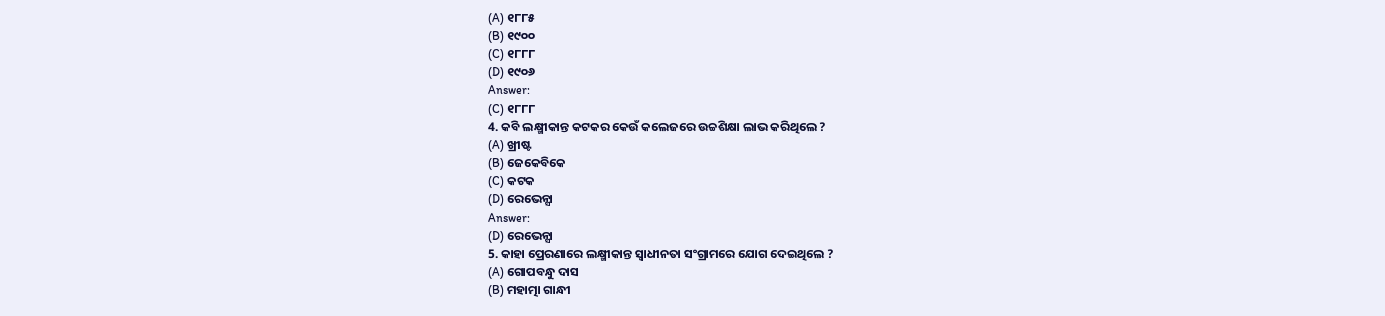(A) ୧୮୮୫
(B) ୧୯୦୦
(C) ୧୮୮୮
(D) ୧୯୦୬
Answer:
(C) ୧୮୮୮
4. କବି ଲକ୍ଷ୍ମୀକାନ୍ତ କଟକର କେଉଁ କଲେଜରେ ଉଚ୍ଚଶିକ୍ଷା ଲାଭ କରିଥିଲେ ?
(A) ଖ୍ରୀଷ୍ଟ
(B) ଜେକେବିକେ
(C) କଟକ
(D) ରେଭେନ୍ସା
Answer:
(D) ରେଭେନ୍ସା
5. କାହା ପ୍ରେରଣାରେ ଲକ୍ଷ୍ମୀକାନ୍ତ ସ୍ବାଧୀନତା ସଂଗ୍ରାମରେ ଯୋଗ ଦେଇଥିଲେ ?
(A) ଗୋପବନ୍ଧୁ ଦାସ
(B) ମହାତ୍ମା ଗାନ୍ଧୀ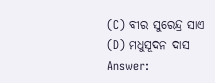(C) ବୀର ସୁରେନ୍ଦ୍ର ସାଏ
(D) ମଧୁସୂଦନ ଦାସ
Answer: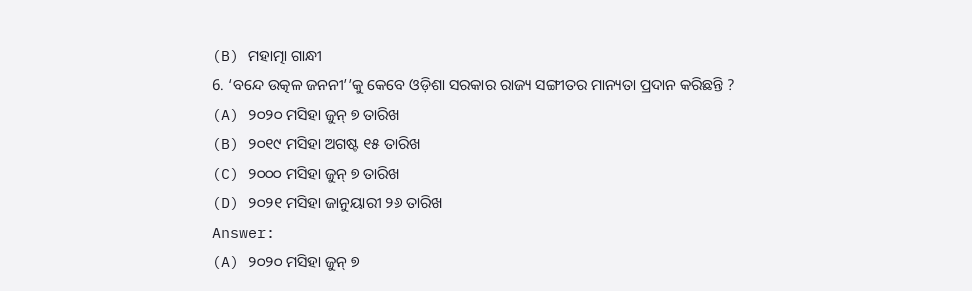(B) ମହାତ୍ମା ଗାନ୍ଧୀ
6. ‘ବନ୍ଦେ ଉତ୍କଳ ଜନନୀ’’କୁ କେବେ ଓଡ଼ିଶା ସରକାର ରାଜ୍ୟ ସଙ୍ଗୀତର ମାନ୍ୟତା ପ୍ରଦାନ କରିଛନ୍ତି ?
(A) ୨୦୨୦ ମସିହା ଜୁନ୍ ୭ ତାରିଖ
(B) ୨୦୧୯ ମସିହା ଅଗଷ୍ଟ ୧୫ ତାରିଖ
(C) ୨୦୦୦ ମସିହା ଜୁନ୍ ୭ ତାରିଖ
(D) ୨୦୨୧ ମସିହା ଜାନୁୟାରୀ ୨୬ ତାରିଖ
Answer:
(A) ୨୦୨୦ ମସିହା ଜୁନ୍ ୭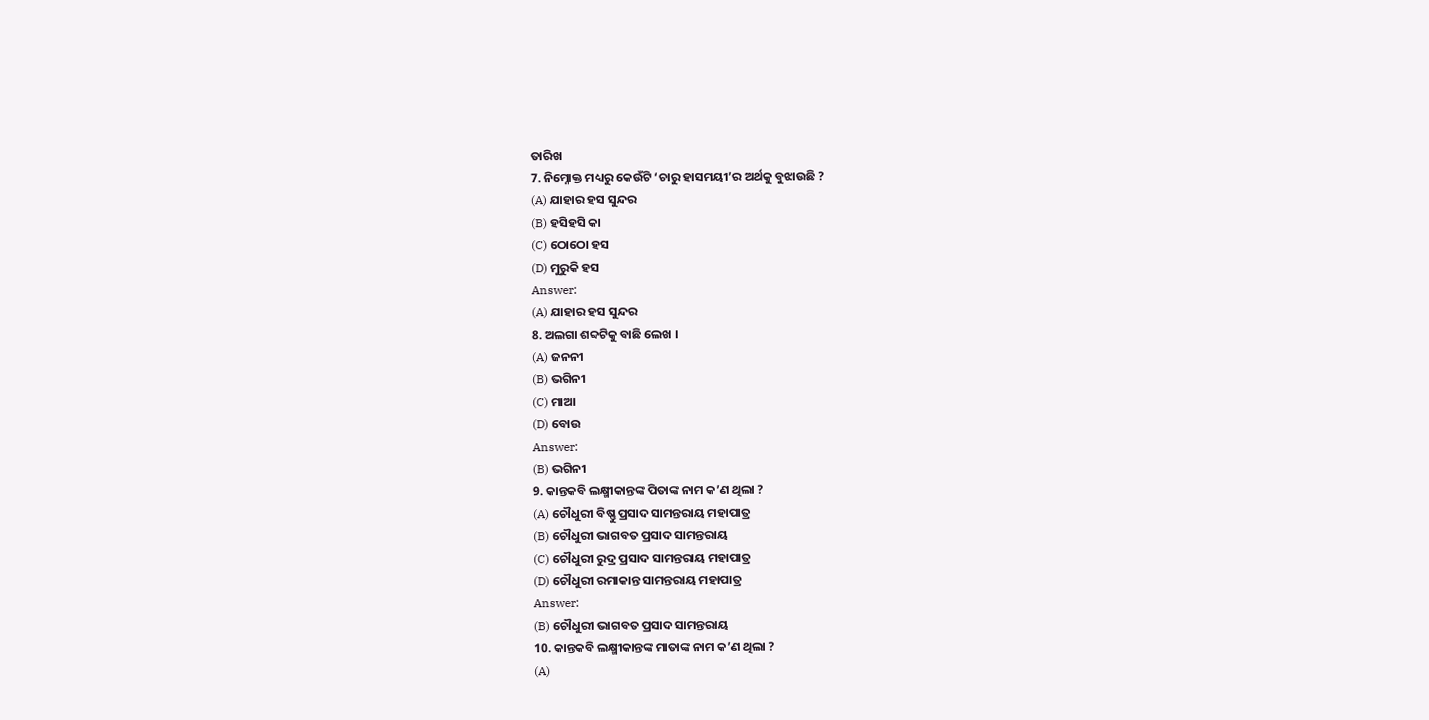ତାରିଖ
7. ନିମ୍ନୋକ୍ତ ମଧ୍ୟରୁ କେଉଁଟି ‘ଚାରୁ ହାସମୟୀ’ର ଅର୍ଥକୁ ବୁଝାଉଛି ?
(A) ଯାହାର ହସ ସୁନ୍ଦର
(B) ହସିହସି କା
(C) ଠୋଠୋ ହସ
(D) ମୁରୁକି ହସ
Answer:
(A) ଯାହାର ହସ ସୁନ୍ଦର
8. ଅଲଗା ଶବ୍ଦଟିକୁ ବାଛି ଲେଖ ।
(A) ଜନନୀ
(B) ଭଗିନୀ
(C) ମାଆ
(D) ବୋଉ
Answer:
(B) ଭଗିନୀ
9. କାନ୍ତକବି ଲକ୍ଷ୍ମୀକାନ୍ତଙ୍କ ପିତାଙ୍କ ନାମ କ’ଣ ଥିଲା ?
(A) ଚୌଧୁରୀ ବିଷ୍ଣୁ ପ୍ରସାଦ ସାମନ୍ତରାୟ ମହାପାତ୍ର
(B) ଚୌଧୁରୀ ଭାଗବତ ପ୍ରସାଦ ସାମନ୍ତରାୟ
(C) ଚୌଧୁରୀ ରୁଦ୍ର ପ୍ରସାଦ ସାମନ୍ତରାୟ ମହାପାତ୍ର
(D) ଚୌଧୁରୀ ରମାକାନ୍ତ ସାମନ୍ତରାୟ ମହାପାତ୍ର
Answer:
(B) ଚୌଧୁରୀ ଭାଗବତ ପ୍ରସାଦ ସାମନ୍ତରାୟ
10. କାନ୍ତକବି ଲକ୍ଷ୍ମୀକାନ୍ତଙ୍କ ମାତାଙ୍କ ନାମ କ’ଣ ଥିଲା ?
(A)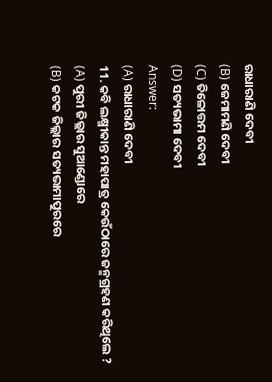ରାଧାରାଣି ଦେବୀ
(B) ଜେମାମଣି ଦେବୀ
(C) ତିଳୋତ୍ତମ ଦେବୀ
(D) ସତ୍ୟଭାମା ଦେବୀ
Answer:
(A) ରାଧାରାଣି ଦେବୀ
11. କବି ଲକ୍ଷ୍ମୀକାନ୍ତ ମହାପାତ୍ର କେଉଁଠାରେ ଜନ୍ମଗ୍ରହଣ କରିଥିଲେ ?
(A) ପୁରୀ ଜିଲ୍ଲାର ସୁଆଣ୍ଡୋରେ
(B) କଟକ ଜିଲ୍ଲାର ସତ୍ୟଭାମାପୁରରେ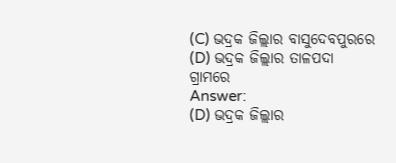(C) ଭଦ୍ରକ ଜିଲ୍ଲାର ବାସୁଦେବପୁରରେ
(D) ଭଦ୍ରକ ଜିଲ୍ଲାର ତାଳପଦା ଗ୍ରାମରେ
Answer:
(D) ଭଦ୍ରକ ଜିଲ୍ଲାର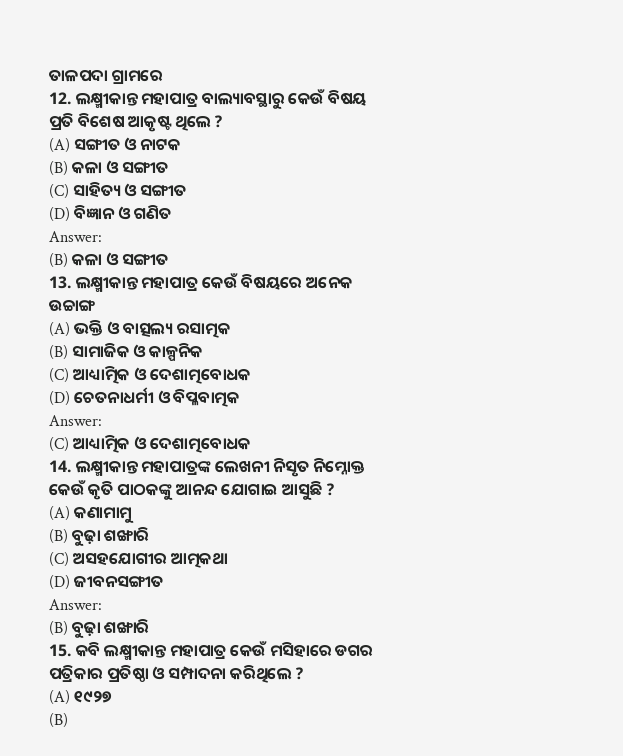ତାଳପଦା ଗ୍ରାମରେ
12. ଲକ୍ଷ୍ମୀକାନ୍ତ ମହାପାତ୍ର ବାଲ୍ୟାବସ୍ଥାରୁ କେଉଁ ବିଷୟ ପ୍ରତି ବିଶେଷ ଆକୃଷ୍ଟ ଥିଲେ ?
(A) ସଙ୍ଗୀତ ଓ ନାଟକ
(B) କଳା ଓ ସଙ୍ଗୀତ
(C) ସାହିତ୍ୟ ଓ ସଙ୍ଗୀତ
(D) ବିଜ୍ଞାନ ଓ ଗଣିତ
Answer:
(B) କଳା ଓ ସଙ୍ଗୀତ
13. ଲକ୍ଷ୍ମୀକାନ୍ତ ମହାପାତ୍ର କେଉଁ ବିଷୟରେ ଅନେକ ଉଚ୍ଚାଙ୍ଗ
(A) ଭକ୍ତି ଓ ବାତ୍ସଲ୍ୟ ରସାତ୍ମକ
(B) ସାମାଜିକ ଓ କାଳ୍ପନିକ
(C) ଆଧ୍ୟାତ୍ମିକ ଓ ଦେଶାତ୍ମବୋଧକ
(D) ଚେତନାଧର୍ମୀ ଓ ବିପ୍ଳବାତ୍ମକ
Answer:
(C) ଆଧ୍ୟାତ୍ମିକ ଓ ଦେଶାତ୍ମବୋଧକ
14. ଲକ୍ଷ୍ମୀକାନ୍ତ ମହାପାତ୍ରଙ୍କ ଲେଖନୀ ନିସୃତ ନିମ୍ନୋକ୍ତ କେଉଁ କୃତି ପାଠକଙ୍କୁ ଆନନ୍ଦ ଯୋଗାଇ ଆସୁଛି ?
(A) କଣାମାମୁ
(B) ବୁଢ଼ା ଶଙ୍ଖାରି
(C) ଅସହଯୋଗୀର ଆତ୍ମକଥା
(D) ଜୀବନସଙ୍ଗୀତ
Answer:
(B) ବୁଢ଼ା ଶଙ୍ଖାରି
15. କବି ଲକ୍ଷ୍ମୀକାନ୍ତ ମହାପାତ୍ର କେଉଁ ମସିହାରେ ଡଗର ପତ୍ରିକାର ପ୍ରତିଷ୍ଠା ଓ ସମ୍ପାଦନା କରିଥିଲେ ?
(A) ୧୯୨୭
(B)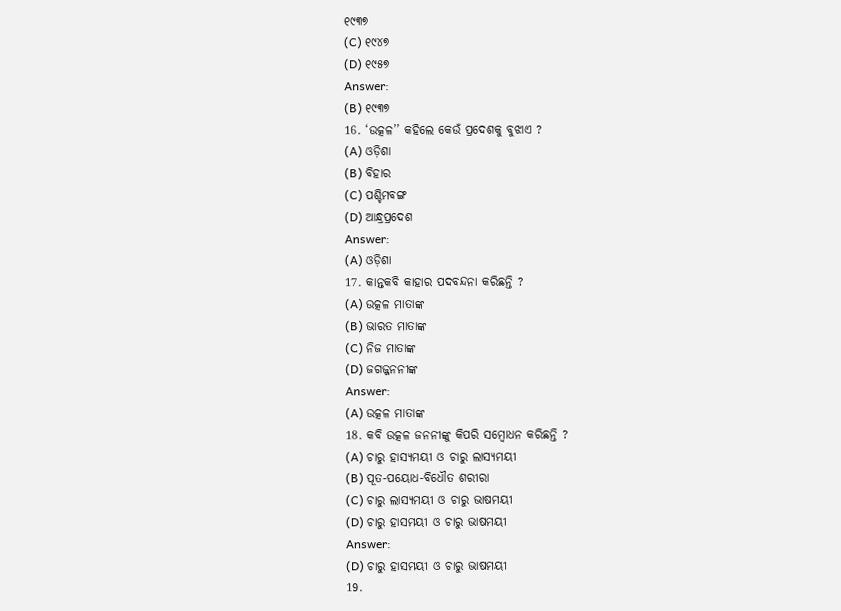୧୯୩୭
(C) ୧୯୪୭
(D) ୧୯୫୭
Answer:
(B) ୧୯୩୭
16. ‘ଉତ୍କଳ’’ କହିଲେ କେଉଁ ପ୍ରଦେଶକୁ ବୁଝାଏ ?
(A) ଓଡ଼ିଶା
(B) ବିହାର
(C) ପଶ୍ଚିମବଙ୍ଗ
(D) ଆନ୍ଧ୍ରପ୍ରଦେଶ
Answer:
(A) ଓଡ଼ିଶା
17. କାନ୍ତକବି କାହାର ପଦବନ୍ଦନା କରିଛନ୍ତି ?
(A) ଉତ୍କଳ ମାତାଙ୍କ
(B) ଭାରତ ମାତାଙ୍କ
(C) ନିଜ ମାତାଙ୍କ
(D) ଜଗଜ୍ଜନନୀଙ୍କ
Answer:
(A) ଉତ୍କଳ ମାତାଙ୍କ
18. କବି ଉତ୍କଳ ଜନନୀଙ୍କୁ କିପରି ସମ୍ବୋଧନ କରିଛନ୍ତି ?
(A) ଚାରୁ ହାସ୍ୟମୟୀ ଓ ଚାରୁ ଲାସ୍ୟମୟୀ
(B) ପୂତ-ପୟୋଧ-ବିଧୌତ ଶରୀରା
(C) ଚାରୁ ଲାସ୍ୟମୟୀ ଓ ଚାରୁ ଭାଷମୟୀ
(D) ଚାରୁ ହାସମୟୀ ଓ ଚାରୁ ଭାଷମୟୀ
Answer:
(D) ଚାରୁ ହାସମୟୀ ଓ ଚାରୁ ଭାଷମୟୀ
19.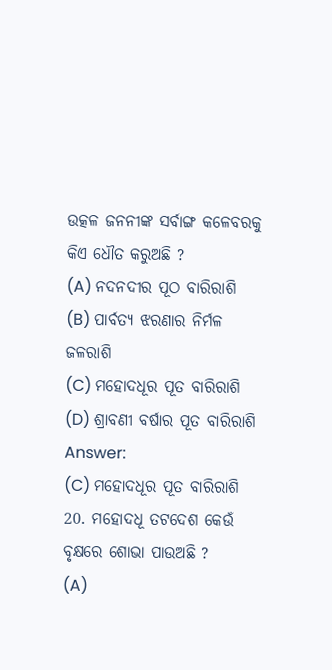ଉତ୍କଳ ଜନନୀଙ୍କ ସର୍ବାଙ୍ଗ କଳେବରକୁ କିଏ ଧୌତ କରୁଅଛି ?
(A) ନଦନଦୀର ପୂଠ ବାରିରାଶି
(B) ପାର୍ବତ୍ୟ ଝରଣାର ନିର୍ମଳ ଜଳରାଶି
(C) ମହୋଦଧୂର ପୂତ ବାରିରାଶି
(D) ଶ୍ରାବଣୀ ବର୍ଷାର ପୂତ ବାରିରାଶି
Answer:
(C) ମହୋଦଧୂର ପୂତ ବାରିରାଶି
20. ମହୋଦଧୂ ତଟଦେଶ କେଉଁ ବୃକ୍ଷରେ ଶୋଭା ପାଉଅଛି ?
(A)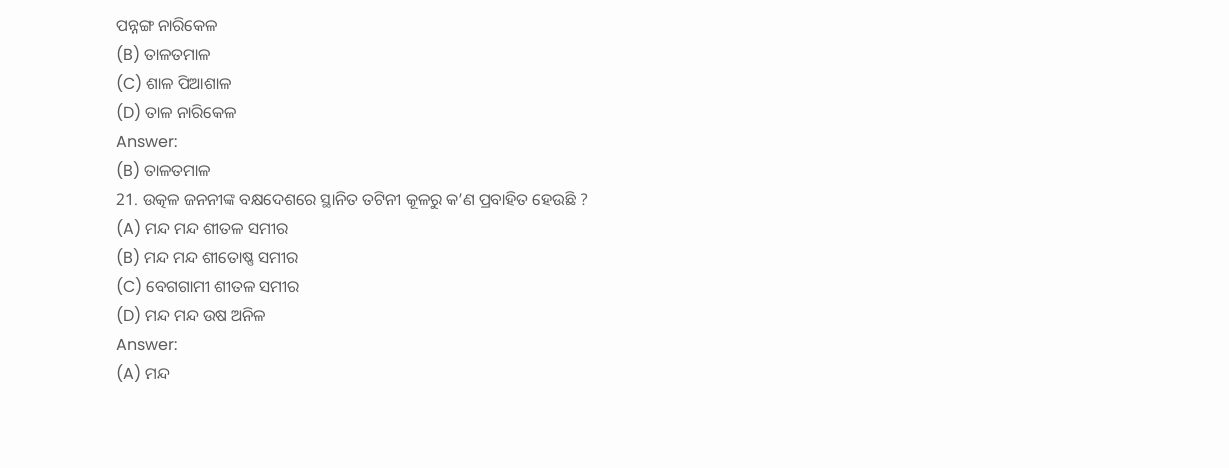ପନ୍ନଙ୍ଗ ନାରିକେଳ
(B) ତାଳତମାଳ
(C) ଶାଳ ପିଆଶାଳ
(D) ତାଳ ନାରିକେଳ
Answer:
(B) ତାଳତମାଳ
21. ଉତ୍କଳ ଜନନୀଙ୍କ ବକ୍ଷଦେଶରେ ସ୍ଥାନିତ ତଟିନୀ କୂଳରୁ କ’ଣ ପ୍ରବାହିତ ହେଉଛି ?
(A) ମନ୍ଦ ମନ୍ଦ ଶୀତଳ ସମୀର
(B) ମନ୍ଦ ମନ୍ଦ ଶୀତୋଷ୍ଣ ସମୀର
(C) ବେଗଗାମୀ ଶୀତଳ ସମୀର
(D) ମନ୍ଦ ମନ୍ଦ ଉଷ ଅନିଳ
Answer:
(A) ମନ୍ଦ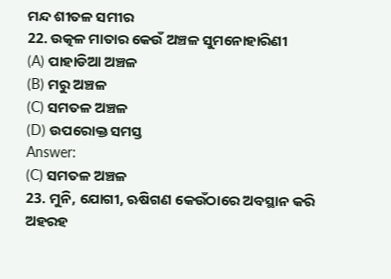ମନ୍ଦ ଶୀତଳ ସମୀର
22. ଉତ୍କଳ ମାତାର କେଉଁ ଅଞ୍ଚଳ ସୁମନୋହାରିଣୀ
(A) ପାହାଡିଆ ଅଞ୍ଚଳ
(B) ମରୁ ଅଞ୍ଚଳ
(C) ସମତଳ ଅଞ୍ଚଳ
(D) ଉପରୋକ୍ତ ସମସ୍ତ
Answer:
(C) ସମତଳ ଅଞ୍ଚଳ
23. ମୁନି, ଯୋଗୀ, ଋଷିଗଣ କେଉଁଠାରେ ଅବସ୍ଥାନ କରି ଅହରହ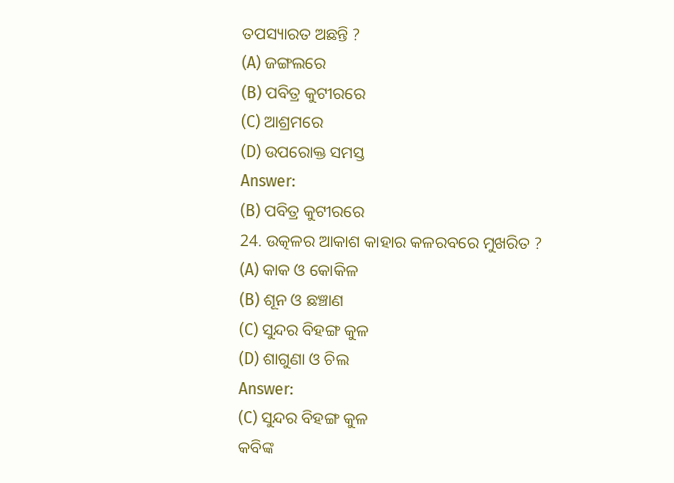ତପସ୍ୟାରତ ଅଛନ୍ତି ?
(A) ଜଙ୍ଗଲରେ
(B) ପବିତ୍ର କୁଟୀରରେ
(C) ଆଶ୍ରମରେ
(D) ଉପରୋକ୍ତ ସମସ୍ତ
Answer:
(B) ପବିତ୍ର କୁଟୀରରେ
24. ଉତ୍କଳର ଆକାଶ କାହାର କଳରବରେ ମୁଖରିତ ?
(A) କାକ ଓ କୋକିଳ
(B) ଶୂନ ଓ ଛଞ୍ଚାଣ
(C) ସୁନ୍ଦର ବିହଙ୍ଗ କୁଳ
(D) ଶାଗୁଣା ଓ ଚିଲ
Answer:
(C) ସୁନ୍ଦର ବିହଙ୍ଗ କୁଳ
କବିଙ୍କ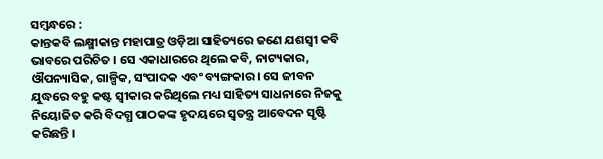ସମ୍ବନ୍ଧରେ :
କାନ୍ତକବି ଲକ୍ଷ୍ମୀକାନ୍ତ ମହାପାତ୍ର ଓଡ଼ିଆ ସାହିତ୍ୟରେ ଜଣେ ଯଶସ୍ବୀ କବି ଭାବରେ ପରିଚିତ । ସେ ଏକାଧାରରେ ଥିଲେ କବି, ନାଟ୍ୟକାର, ଔପନ୍ୟାସିକ, ଗାଳ୍ପିକ, ସଂପାଦକ ଏବଂ ବ୍ୟଙ୍ଗକାର । ସେ ଜୀବନ ଯୁଦ୍ଧରେ ବହୁ କଷ୍ଟ ସ୍ଵୀକାର କରିଥିଲେ ମଧ୍ୟ ସାହିତ୍ୟ ସାଧନାରେ ନିଜକୁ ନିୟୋଜିତ କରି ବିଦଗ୍ଧ ପାଠକଙ୍କ ହୃଦୟରେ ସ୍ଵତନ୍ତ୍ର ଆବେଦନ ସୃଷ୍ଟି କରିଛନ୍ତି ।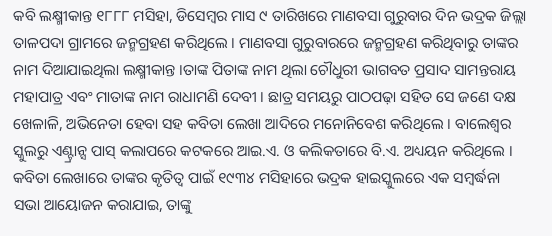କବି ଲକ୍ଷ୍ମୀକାନ୍ତ ୧୮୮୮ ମସିହା, ଡିସେମ୍ବର ମାସ ୯ ତାରିଖରେ ମାଣବସା ଗୁରୁବାର ଦିନ ଭଦ୍ରକ ଜିଲ୍ଲା ତାଳପଦା ଗ୍ରାମରେ ଜନ୍ମଗ୍ରହଣ କରିଥିଲେ । ମାଣବସା ଗୁରୁବାରରେ ଜନ୍ମଗ୍ରହଣ କରିଥିବାରୁ ତାଙ୍କର ନାମ ଦିଆଯାଇଥିଲା ଲକ୍ଷ୍ମୀକାନ୍ତ ।ତାଙ୍କ ପିତାଙ୍କ ନାମ ଥିଲା ଚୌଧୁରୀ ଭାଗବତ ପ୍ରସାଦ ସାମନ୍ତରାୟ ମହାପାତ୍ର ଏବଂ ମାତାଙ୍କ ନାମ ରାଧାମଣି ଦେବୀ । ଛାତ୍ର ସମୟରୁ ପାଠପଢ଼ା ସହିତ ସେ ଜଣେ ଦକ୍ଷ ଖେଳାଳି, ଅଭିନେତା ହେବା ସହ କବିତା ଲେଖା ଆଦିରେ ମନୋନିବେଶ କରିଥିଲେ । ବାଲେଶ୍ଵର ସ୍କୁଲରୁ ଏଣ୍ଟ୍ରାନ୍ସ ପାସ୍ କଲାପରେ କଟକରେ ଆଇ.ଏ. ଓ କଲିକତାରେ ବି.ଏ. ଅଧ୍ୟୟନ କରିଥିଲେ ।
କବିତା ଲେଖାରେ ତାଙ୍କର କୃତିତ୍ଵ ପାଇଁ ୧୯୩୪ ମସିହାରେ ଭଦ୍ରକ ହାଇସ୍କୁଲରେ ଏକ ସମ୍ବର୍ଦ୍ଧନା ସଭା ଆୟୋଜନ କରାଯାଇ, ତାଙ୍କୁ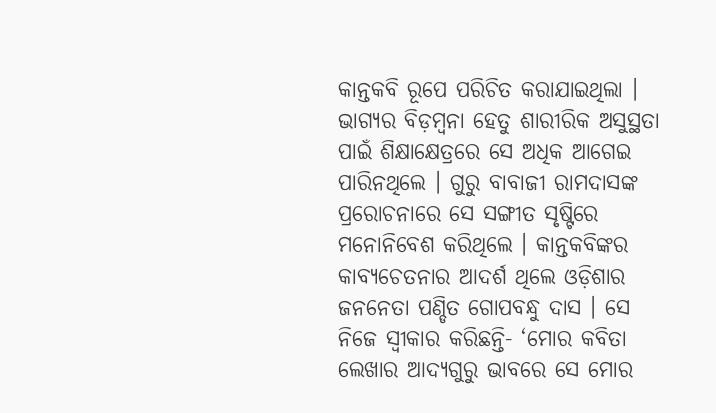କାନ୍ତକବି ରୂପେ ପରିଚିତ କରାଯାଇଥିଲା । ଭାଗ୍ୟର ବିଡ଼ମ୍ବନା ହେତୁ ଶାରୀରିକ ଅସୁସ୍ଥତା ପାଇଁ ଶିକ୍ଷାକ୍ଷେତ୍ରରେ ସେ ଅଧିକ ଆଗେଇ ପାରିନଥିଲେ । ଗୁରୁ ବାବାଜୀ ରାମଦାସଙ୍କ ପ୍ରରୋଚନାରେ ସେ ସଙ୍ଗୀତ ସୃଷ୍ଟିରେ ମନୋନିବେଶ କରିଥିଲେ । କାନ୍ତକବିଙ୍କର କାବ୍ୟଚେତନାର ଆଦର୍ଶ ଥିଲେ ଓଡ଼ିଶାର ଜନନେତା ପଣ୍ଡିତ ଗୋପବନ୍ଧୁ ଦାସ । ସେ ନିଜେ ସ୍ଵୀକାର କରିଛନ୍ତି- ‘ମୋର କବିତା ଲେଖାର ଆଦ୍ୟଗୁରୁ ଭାବରେ ସେ ମୋର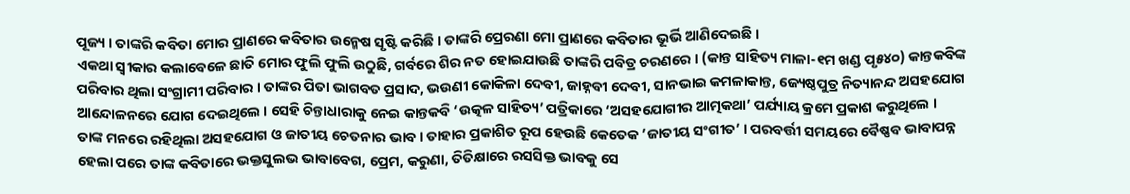ପୂଜ୍ୟ । ତାଙ୍କରି କବିତା ମୋର ପ୍ରାଣରେ କବିତାର ଉନ୍ମେଷ ସୃଷ୍ଟି କରିଛି । ତାଙ୍କରି ପ୍ରେରଣା ମୋ ପ୍ରାଣରେ କବିତାର ଭୂର୍ଭି ଆଣିଦେଇଛି ।
ଏକଥା ସ୍ଵୀକାର କଲାବେଳେ ଛାତି ମୋର ଫୁଲି ଫୁଲି ଉଠୁଛି, ଗର୍ବରେ ଶିର ନତ ହୋଇଯାଉଛି ତାଙ୍କରି ପବିତ୍ର ଚରଣରେ । (କାନ୍ତ ସାହିତ୍ୟ ମାଳା-୧ମ ଖଣ୍ଡ ପୃ୫୪୦) କାନ୍ତକବିଙ୍କ ପରିବାର ଥିଲା ସଂଗ୍ରାମୀ ପରିବାର । ତାଙ୍କର ପିତା ଭାଗବତ ପ୍ରସାଦ, ଭଉଣୀ କୋକିଳା ଦେବୀ, ଜାହ୍ନବୀ ଦେବୀ, ସାନଭାଇ କମଳାକାନ୍ତ, ଜ୍ୟେଷ୍ଠପୁତ୍ର ନିତ୍ୟାନନ୍ଦ ଅସହଯୋଗ ଆନ୍ଦୋଳନରେ ଯୋଗ ଦେଇଥିଲେ । ସେହି ଚିନ୍ତାଧାରାକୁ ନେଇ କାନ୍ତକବି ‘ଉତ୍କଳ ସାହିତ୍ୟ’ ପତ୍ରିକାରେ ‘ଅସହଯୋଗୀର ଆତ୍ମକଥା’ ପର୍ଯ୍ୟାୟ କ୍ରମେ ପ୍ରକାଶ କରୁଥିଲେ ।
ତାଙ୍କ ମନରେ ରହିଥିଲା ଅସହଯୋଗ ଓ ଜାତୀୟ ଚେତନାର ଭାବ । ତାହାର ପ୍ରକାଶିତ ରୂପ ହେଉଛି କେତେକ ’ଜାତୀୟ ସଂଗୀତ’ । ପରବର୍ତ୍ତୀ ସମୟରେ ବୈଷ୍ଣବ ଭାବାପନ୍ନ ହେଲା ପରେ ତାଙ୍କ କବିତାରେ ଭକ୍ତସୁଲଭ ଭାବାବେଗ, ପ୍ରେମ, କରୁଣା, ତିତିକ୍ଷାରେ ରସସିକ୍ତ ଭାବକୁ ସେ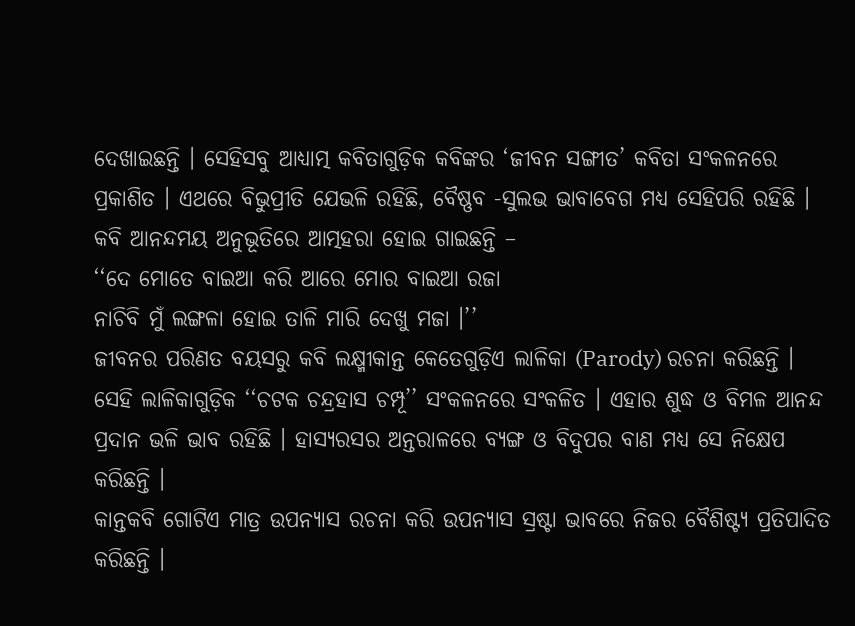ଦେଖାଇଛନ୍ତି । ସେହିସବୁ ଆଧ୍ୟାତ୍ମ କବିତାଗୁଡ଼ିକ କବିଙ୍କର ‘ଜୀବନ ସଙ୍ଗୀତ’ କବିତା ସଂକଳନରେ ପ୍ରକାଶିତ । ଏଥରେ ବିଭୁପ୍ରୀତି ଯେଭଳି ରହିଛି, ବୈଷ୍ଣବ -ସୁଲଭ ଭାବାବେଗ ମଧ୍ୟ ସେହିପରି ରହିଛି । କବି ଆନନ୍ଦମୟ ଅନୁଭୂତିରେ ଆତ୍ମହରା ହୋଇ ଗାଇଛନ୍ତି –
‘‘ଦେ ମୋତେ ବାଇଆ କରି ଆରେ ମୋର ବାଇଆ ରଜା
ନାଚିବି ମୁଁ ଲଙ୍ଗଳା ହୋଇ ତାଳି ମାରି ଦେଖୁ ମଜା ।’’
ଜୀବନର ପରିଣତ ବୟସରୁ କବି ଲକ୍ଷ୍ମୀକାନ୍ତ କେତେଗୁଡ଼ିଏ ଲାଳିକା (Parody) ରଚନା କରିଛନ୍ତି । ସେହି ଲାଳିକାଗୁଡ଼ିକ ‘‘ଚଟକ ଚନ୍ଦ୍ରହାସ ଚମ୍ପୂ’’ ସଂକଳନରେ ସଂକଳିତ । ଏହାର ଶୁଦ୍ଧ ଓ ବିମଳ ଆନନ୍ଦ ପ୍ରଦାନ ଭଳି ଭାବ ରହିଛି । ହାସ୍ୟରସର ଅନ୍ତରାଳରେ ବ୍ୟଙ୍ଗ ଓ ବିଦୁପର ବାଣ ମଧ୍ୟ ସେ ନିକ୍ଷେପ କରିଛନ୍ତି ।
କାନ୍ତକବି ଗୋଟିଏ ମାତ୍ର ଉପନ୍ୟାସ ରଚନା କରି ଉପନ୍ୟାସ ସ୍ରଷ୍ଟା ଭାବରେ ନିଜର ବୈଶିଷ୍ଟ୍ୟ ପ୍ରତିପାଦିତ କରିଛନ୍ତି ।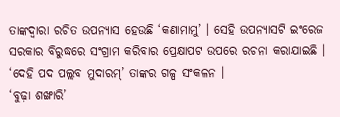ତାଙ୍କଦ୍ୱାରା ରଚିତ ଉପନ୍ୟାସ ହେଉଛି ‘କଣାମାମୁ’ । ସେହି ଉପନ୍ୟାସଟି ଇଂରେଜ ସରକାର ବିରୁଦ୍ଧରେ ସଂଗ୍ରାମ କରିବାର ପ୍ରେକ୍ଷାପଟ ଉପରେ ରଚନା କରାଯାଇଛି । ‘ଦେହି ପଦ ପଲ୍ଲବ ମୁଦାରମ୍’ ତାଙ୍କର ଗଳ୍ପ ସଂକଳନ ।
‘ବୁଢ଼ା ଶଙ୍ଖାରି’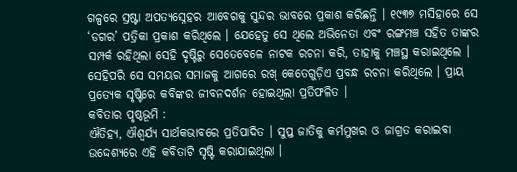ଗଳ୍ପରେ ସ୍ରଷ୍ଟା ଅପତ୍ୟସ୍ନେହର ଆବେଗକୁ ସୁନ୍ଦର ଭାବରେ ପ୍ରକାଶ କରିଛନ୍ତି । ୧୯୩୭ ମସିହାରେ ସେ ‘ଡଗର’ ପତ୍ରିକା ପ୍ରକାଶ କରିଥିଲେ । ଯେହେତୁ ସେ ଥିଲେ ଅଭିନେତା ଏବଂ ରଙ୍ଗମଞ୍ଚ ସହିତ ତାଙ୍କର ସମ୍ପର୍କ ରହିଥିଲା ସେହି ଦୃଷ୍ଟିରୁ ସେତେବେଳେ ନାଟକ ରଚନା କରି, ତାହାକୁ ମଞ୍ଚସ୍ଥ କରାଇଥିଲେ । ସେହିପରି ସେ ସମୟର ସମାଜକୁ ଆଗରେ ରଖ୍ କେତେଗୁଡ଼ିଏ ପ୍ରବନ୍ଧ ରଚନା କରିଥିଲେ । ପ୍ରାୟ ପ୍ରତ୍ୟେକ ସୃଷ୍ଟିରେ କବିଙ୍କର ଜୀବନଦର୍ଶନ ହୋଇଥିଲା ପ୍ରତିଫଳିତ ।
କବିତାର ପୃଷ୍ଠଭୂମି :
ଐତିହ୍ୟ, ଐଶ୍ବର୍ଯ୍ୟ ସାର୍ଥକଭାବରେ ପ୍ରତିପାଦିତ । ସୁପ୍ତ ଜାତିକୁ କର୍ମମୁଖର ଓ ଜାଗ୍ରତ କରାଇବା ଉଦ୍ଦେଶ୍ୟରେ ଏହି କବିତାଟି ସୃଷ୍ଟି କରାଯାଇଥିଲା ।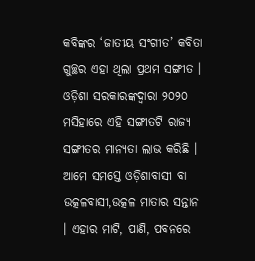କବିଙ୍କର ‘ଜାତୀୟ ସଂଗୀତ’ କବିତା ଗୁଚ୍ଛର ଏହା ଥିଲା ପ୍ରଥମ ସଙ୍ଗୀତ । ଓଡ଼ିଶା ସରକାରଙ୍କଦ୍ଵାରା ୨୦୨୦ ମସିହାରେ ଏହି ସଙ୍ଗୀତଟି ରାଜ୍ୟ ସଙ୍ଗୀତର ମାନ୍ୟତା ଲାଭ କରିଛି ।
ଆମେ ସମସ୍ତେ ଓଡ଼ିଶାବାସୀ ବା ଉତ୍କଳବାସୀ,ଉତ୍କଳ ମାତାର ସନ୍ତାନ । ଏହାର ମାଟି, ପାଣି, ପବନରେ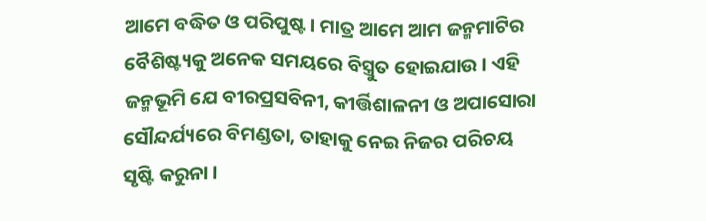ଆମେ ବଦ୍ଧିତ ଓ ପରିପୁଷ୍ଟ । ମାତ୍ର ଆମେ ଆମ ଜନ୍ମମାଟିର ବୈଶିଷ୍ଟ୍ୟକୁ ଅନେକ ସମୟରେ ବିସ୍ତ୍ରୁତ ହୋଇଯାଉ । ଏହି ଜନ୍ମଭୂମି ଯେ ବୀରପ୍ରସବିନୀ, କୀର୍ତ୍ତିଶାଳନୀ ଓ ଅପାସୋରା ସୌନ୍ଦର୍ଯ୍ୟରେ ବିମଣ୍ଡତା, ତାହାକୁ ନେଇ ନିଜର ପରିଚୟ ସୃଷ୍ଟି କରୁନା ।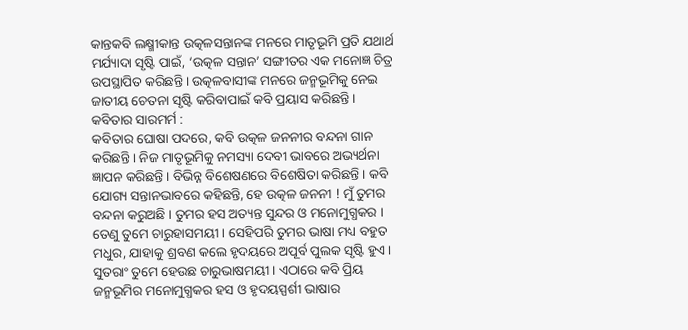କାନ୍ତକବି ଲକ୍ଷ୍ମୀକାନ୍ତ ଉତ୍କଳସନ୍ତାନଙ୍କ ମନରେ ମାତୃଭୂମି ପ୍ରତି ଯଥାର୍ଥ ମର୍ଯ୍ୟାଦା ସୃଷ୍ଟି ପାଇଁ, ‘ଉତ୍କଳ ସନ୍ତାନ’ ସଙ୍ଗୀତର ଏକ ମନୋଜ୍ଞ ଚିତ୍ର ଉପସ୍ଥାପିତ କରିଛନ୍ତି । ଉତ୍କଳବାସୀଙ୍କ ମନରେ ଜନ୍ମଭୂମିକୁ ନେଇ ଜାତୀୟ ଚେତନା ସୃଷ୍ଟି କରିବାପାଇଁ କବି ପ୍ରୟାସ କରିଛନ୍ତି ।
କବିତାର ସାରମର୍ମ :
କବିତାର ଘୋଷା ପଦରେ, କବି ଉତ୍କଳ ଜନନୀର ବନ୍ଦନା ଗାନ କରିଛନ୍ତି । ନିଜ ମାତୃଭୂମିକୁ ନମସ୍ୟା ଦେବୀ ଭାବରେ ଅଭ୍ୟର୍ଥନା ଜ୍ଞାପନ କରିଛନ୍ତି । ବିଭିନ୍ନ ବିଶେଷଣରେ ବିଶେଷିତା କରିଛନ୍ତି । କବି ଯୋଗ୍ୟ ସନ୍ତାନଭାବରେ କହିଛନ୍ତି, ହେ ଉତ୍କଳ ଜନନୀ ! ମୁଁ ତୁମର ବନ୍ଦନା କରୁଅଛି । ତୁମର ହସ ଅତ୍ୟନ୍ତ ସୁନ୍ଦର ଓ ମନୋମୁଗ୍ଧକର । ତେଣୁ ତୁମେ ଚାରୁହାସମୟୀ । ସେହିପରି ତୁମର ଭାଷା ମଧ୍ୟ ବହୁତ ମଧୁର, ଯାହାକୁ ଶ୍ରବଣ କଲେ ହୃଦୟରେ ଅପୂର୍ବ ପୁଲକ ସୃଷ୍ଟି ହୁଏ । ସୁତରାଂ ତୁମେ ହେଉଛ ଚାରୁଭାଷମୟୀ । ଏଠାରେ କବି ପ୍ରିୟ ଜନ୍ମଭୂମିର ମନୋମୁଗ୍ଧକର ହସ ଓ ହୃଦୟସ୍ପର୍ଶୀ ଭାଷାର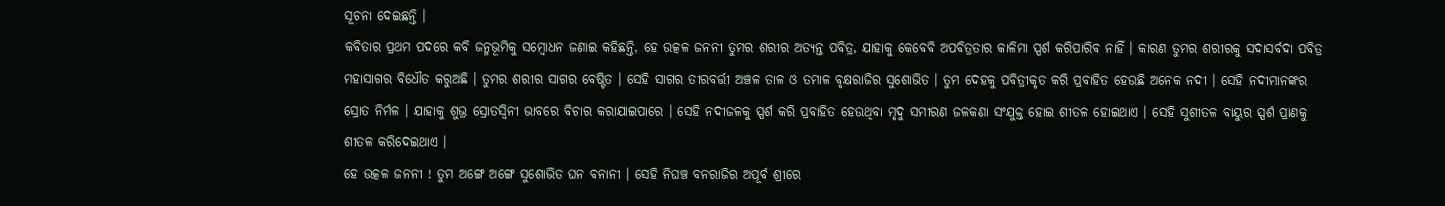ସୂଚନା ଦେଇଛନ୍ତି ।
କବିତାର ପ୍ରଥମ ପଦରେ କବି ଜନ୍ମଭୂମିକୁ ସମ୍ବୋଧନ ଜଣାଇ କହିଛନ୍ତି, ହେ ଉତ୍କଳ ଜନନୀ ତୁମର ଶରୀର ଅତ୍ୟନ୍ତ ପବିତ୍ର, ଯାହାକୁ କେବେବି ଅପବିତ୍ରତାର କାଳିମା ସ୍ପର୍ଶ କରିପାରିବ ନାହିଁ । କାରଣ ତୁମର ଶରୀରକୁ ସଦାସର୍ବଦା ପବିତ୍ର ମହାସାଗର ବିଧୌତ କରୁଅଛି । ତୁମର ଶରୀର ସାଗର ବେଷ୍ଟିତ । ସେହି ସାଗର ତୀରବର୍ତ୍ତୀ ଅଞ୍ଚଳ ତାଳ ଓ ତମାଳ ବୃକ୍ଷରାଜିର ସୁଶୋଭିତ । ତୁମ ଦେହକୁ ପବିତ୍ରୀକୃତ କରି ପ୍ରବାହିତ ହେଉଛି ଅନେକ ନଦୀ । ସେହି ନଦୀମାନଙ୍କର ସ୍ରୋତ ନିର୍ମଳ । ଯାହାକୁ ଶୁଭ୍ର ସ୍ରୋତସ୍ଵିନୀ ଭାବରେ ବିଚାର କରାଯାଇପାରେ । ସେହି ନଦୀଜଳକୁ ସ୍ପର୍ଶ କରି ପ୍ରବାହିତ ହେଉଥିବା ମୃଦୁ ସମୀରଣ ଜଳକଣା ସଂଯୁକ୍ତ ହୋଇ ଶୀତଳ ହୋଇଥାଏ । ସେହି ସୁଶୀତଳ ବାୟୁର ସ୍ପର୍ଶ ପ୍ରାଣକୁ ଶୀତଳ କରିଦେଇଥାଏ ।
ହେ ଉତ୍କଳ ଜନନୀ ! ତୁମ ଅଙ୍ଗେ ଅଙ୍ଗେ ସୁଶୋଭିତ ଘନ ବନାନୀ । ସେହି ନିଘଞ୍ଚ ବନରାଜିର ଅପୂର୍ବ ଶ୍ରୀରେ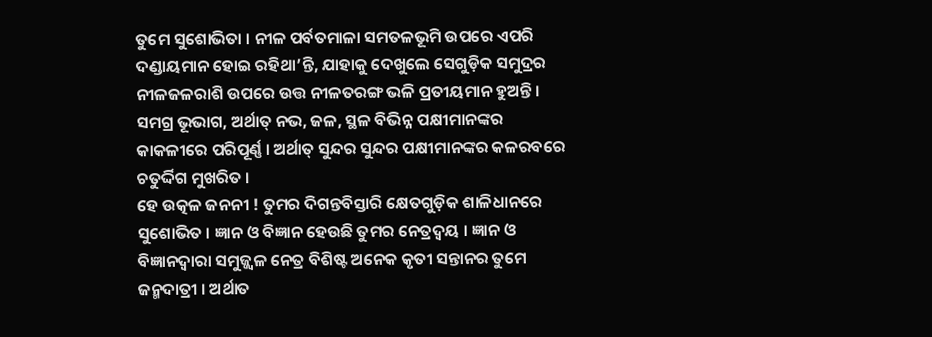ତୁମେ ସୁଶୋଭିତା । ନୀଳ ପର୍ବତମାଳା ସମତଳଭୂମି ଉପରେ ଏପରି ଦଣ୍ଡାୟମାନ ହୋଇ ରହିଥା’ନ୍ତି, ଯାହାକୁ ଦେଖୁଲେ ସେଗୁଡ଼ିକ ସମୁଦ୍ରର ନୀଳଜଳରାଶି ଉପରେ ଉତ୍ତ ନୀଳତରଙ୍ଗ ଭଳି ପ୍ରତୀୟମାନ ହୁଅନ୍ତି । ସମଗ୍ର ଭୂଭାଗ, ଅର୍ଥାତ୍ ନଭ, ଜଳ, ସ୍ଥଳ ବିଭିନ୍ନ ପକ୍ଷୀମାନଙ୍କର କାକଳୀରେ ପରିପୂର୍ଣ୍ଣ । ଅର୍ଥାତ୍ ସୁନ୍ଦର ସୁନ୍ଦର ପକ୍ଷୀମାନଙ୍କର କଳରବରେ ଚତୁର୍ଦ୍ଦିଗ ମୁଖରିତ ।
ହେ ଉତ୍କଳ ଜନନୀ ! ତୁମର ଦିଗନ୍ତବିସ୍ତାରି କ୍ଷେତଗୁଡ଼ିକ ଶାଳିଧାନରେ ସୁଶୋଭିତ । ଜ୍ଞାନ ଓ ବିଜ୍ଞାନ ହେଉଛି ତୁମର ନେତ୍ରଦ୍ୱୟ । ଜ୍ଞାନ ଓ ବିଜ୍ଞାନଦ୍ୱାରା ସମୁଜ୍ଜ୍ବଳ ନେତ୍ର ବିଶିଷ୍ଟ ଅନେକ କୃତୀ ସନ୍ତାନର ତୁମେ ଜନ୍ମଦାତ୍ରୀ । ଅର୍ଥାତ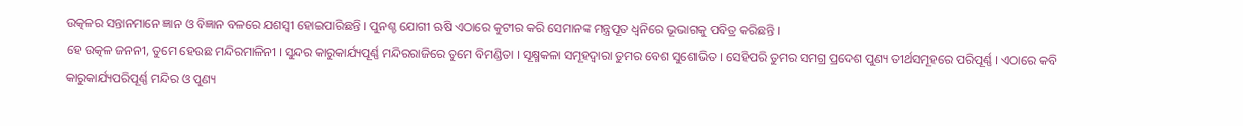ଉତ୍କଳର ସନ୍ତାନମାନେ ଜ୍ଞାନ ଓ ବିଜ୍ଞାନ ବଳରେ ଯଶସ୍ବୀ ହୋଇପାରିଛନ୍ତି । ପୁନଶ୍ଚ ଯୋଗୀ ଋଷି ଏଠାରେ କୁଟୀର କରି ସେମାନଙ୍କ ମନ୍ତ୍ରପୂତ ଧ୍ଵନିରେ ଭୂଭାଗକୁ ପବିତ୍ର କରିଛନ୍ତି ।
ହେ ଉତ୍କଳ ଜନନୀ, ତୁମେ ହେଉଛ ମନ୍ଦିରମାଳିନୀ । ସୁନ୍ଦର କାରୁକାର୍ଯ୍ୟପୂର୍ଣ୍ଣ ମନ୍ଦିରରାଜିରେ ତୁମେ ବିମଣ୍ଡିତା । ସୂକ୍ଷ୍ମକଳା ସମୂହଦ୍ବାରା ତୁମର ବେଶ ସୁଶୋଭିତ । ସେହିପରି ତୁମର ସମଗ୍ର ପ୍ରଦେଶ ପୁଣ୍ୟ ତୀର୍ଥସମୂହରେ ପରିପୂର୍ଣ୍ଣ । ଏଠାରେ କବି କାରୁକାର୍ଯ୍ୟପରିପୂର୍ଣ୍ଣ ମନ୍ଦିର ଓ ପୁଣ୍ୟ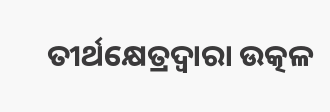ତୀର୍ଥକ୍ଷେତ୍ରଦ୍ୱାରା ଉତ୍କଳ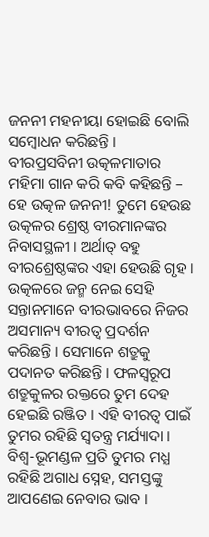ଜନନୀ ମହନୀୟା ହୋଇଛି ବୋଲି ସମ୍ବୋଧନ କରିଛନ୍ତି ।
ବୀରପ୍ରସବିନୀ ଉତ୍କଳମାତାର ମହିମା ଗାନ କରି କବି କହିଛନ୍ତି – ହେ ଉତ୍କଳ ଜନନୀ! ତୁମେ ହେଉଛ ଉତ୍କଳର ଶ୍ରେଷ୍ଠ ବୀରମାନଙ୍କର ନିବାସସ୍ଥଳୀ । ଅର୍ଥାତ୍ ବହୁ ବୀରଶ୍ରେଷ୍ଠଙ୍କର ଏହା ହେଉଛି ଗୃହ । ଉତ୍କଳରେ ଜନ୍ମ ନେଇ ସେହି ସନ୍ତାନମାନେ ବୀରଭାବରେ ନିଜର ଅସମାନ୍ୟ ବୀରତ୍ଵ ପ୍ରଦର୍ଶନ କରିଛନ୍ତି । ସେମାନେ ଶତ୍ରୁକୁ ପଦାନତ କରିଛନ୍ତି । ଫଳସ୍ବରୂପ ଶତ୍ରୁକୁଳର ରକ୍ତରେ ତୁମ ଦେହ ହେଇଛି ରଞ୍ଜିତ । ଏହି ବୀରତ୍ବ ପାଇଁ ତୁମର ରହିଛି ସ୍ବତନ୍ତ୍ର ମର୍ଯ୍ୟାଦା । ବିଶ୍ୱ-ଭୂମଣ୍ଡଳ ପ୍ରତି ତୁମର ମଧ୍ଯ ରହିଛି ଅଗାଧ ସ୍ନେହ, ସମସ୍ତଙ୍କୁ ଆପଣେଇ ନେବାର ଭାବ ।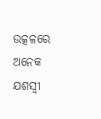ଉତ୍କଳରେ ଅନେକ ଯଶସ୍ବୀ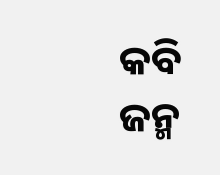କବି ଜନ୍ମ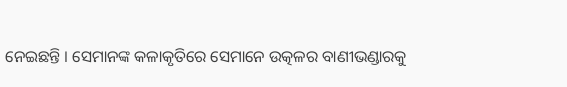ନେଇଛନ୍ତି । ସେମାନଙ୍କ କଳାକୃତିରେ ସେମାନେ ଉତ୍କଳର ବାଣୀଭଣ୍ଡାରକୁ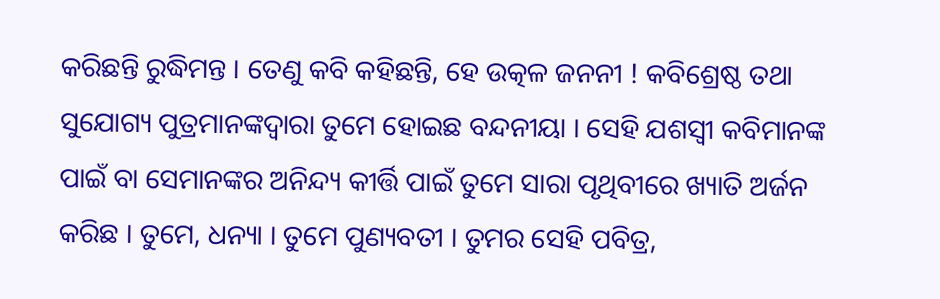କରିଛନ୍ତି ରୁଦ୍ଧିମନ୍ତ । ତେଣୁ କବି କହିଛନ୍ତି, ହେ ଉତ୍କଳ ଜନନୀ ! କବିଶ୍ରେଷ୍ଠ ତଥା ସୁଯୋଗ୍ୟ ପୁତ୍ରମାନଙ୍କଦ୍ୱାରା ତୁମେ ହୋଇଛ ବନ୍ଦନୀୟା । ସେହି ଯଶସ୍ୱୀ କବିମାନଙ୍କ ପାଇଁ ବା ସେମାନଙ୍କର ଅନିନ୍ଦ୍ୟ କୀର୍ତ୍ତି ପାଇଁ ତୁମେ ସାରା ପୃଥିବୀରେ ଖ୍ୟାତି ଅର୍ଜନ କରିଛ । ତୁମେ, ଧନ୍ୟା । ତୁମେ ପୁଣ୍ୟବତୀ । ତୁମର ସେହି ପବିତ୍ର,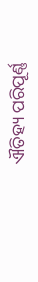ଐତିହ୍ୟ ପରିପୂର୍ଣ୍ଣ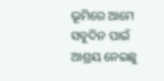ଭୂମିରେ ଆମେ ସବୁଦିନ ପାଇଁ ଆଶ୍ରୟ ନେଇଛୁ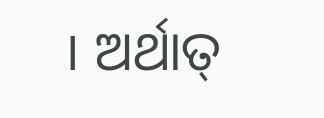। ଅର୍ଥାତ୍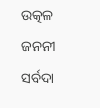ଉତ୍କଳ ଜନନୀ ସର୍ବଦା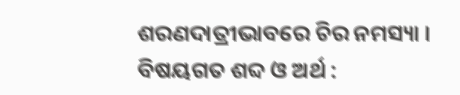ଶରଣଦାତ୍ରୀଭାବରେ ଚିର ନମସ୍ୟା ।
ବିଷୟଗତ ଶବ୍ଦ ଓ ଅର୍ଥ :